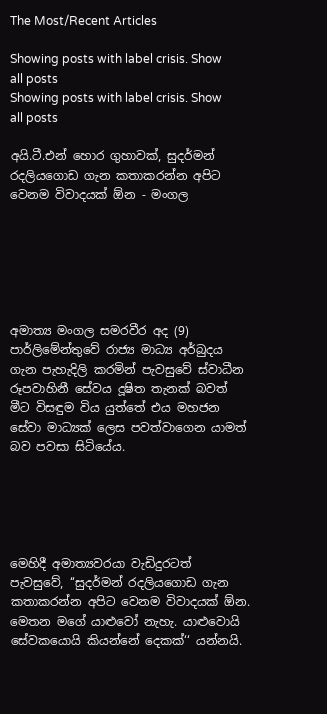The Most/Recent Articles

Showing posts with label crisis. Show all posts
Showing posts with label crisis. Show all posts

අයි.ටී.එන් හොර ගුහාවක්, සුදර්මන් රදලියගොඩ ගැන කතාකරන්න අපිට වෙනම විවාදයක් ඕන - මංගල






අමාත්‍ය මංගල සමරවීර අද (9) පාර්ලිමේන්තුවේ රාජ්‍ය මාධ්‍ය අර්බුදය ගැන පැහැදිලි කරමින් පැවසුවේ ස්වාධීන රූපවාහිනී සේවය දූෂිත තැනක් බවත් මීට විසඳුම විය යුත්තේ එය මහජන සේවා මාධ්‍යක් ලෙස පවත්වාගෙන යාමත් බව පවසා සිටියේය.





මෙහිදී අමාත්‍යවරයා වැඩිදුරටත් පැවසුවේ, ‘‘සුදර්මන් රදලියගොඩ ගැන කතාකරන්න අපිට වෙනම විවාදයක් ඕන. මෙතන මගේ යාළුවෝ නැහැ. යාළුවොයි සේවකයොයි කියන්නේ දෙකක්‘‘ යන්නයි.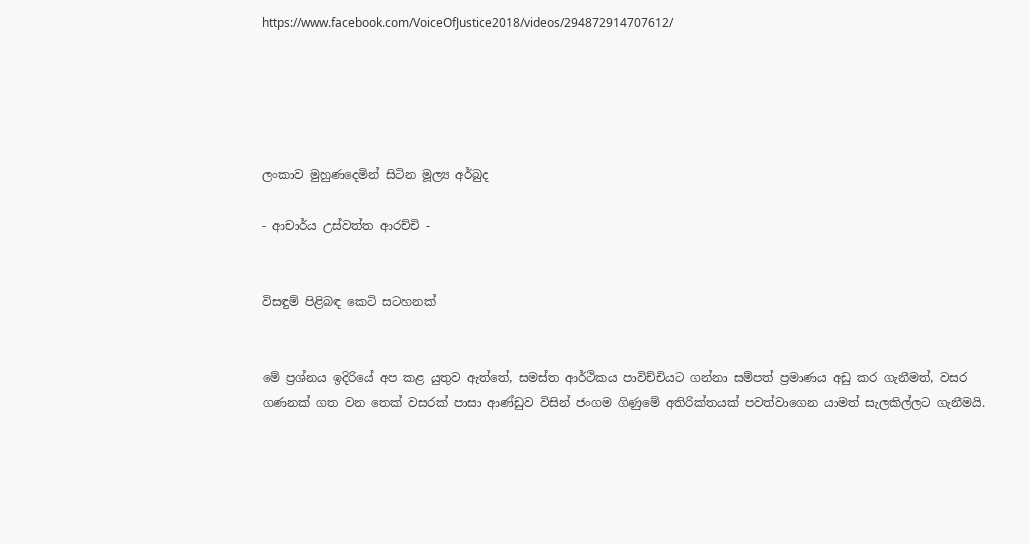https://www.facebook.com/VoiceOfJustice2018/videos/294872914707612/





ලංකාව මුහුණදෙමින් සිටින මූල්‍ය අර්බුද

- ආචාර්ය උස්වත්ත ආරච්චි -


විසඳුම් පිළිබඳ කෙටි සටහනක්


මේ ප්‍රශ්නය ඉදිරියේ අප කළ යුතුව ඇත්තේ, සමස්ත ආර්ථිකය පාවිච්චියට ගන්නා සම්පත් ප්‍රමාණය අඩු කර ගැනීමත්, වසර ගණනක් ගත වන තෙක් වසරක් පාසා ආණ්ඩුව විසින් ජංගම ගිණුමේ අතිරික්තයක් පවත්වාගෙන යාමත් සැලකිල්ලට ගැනීමයි.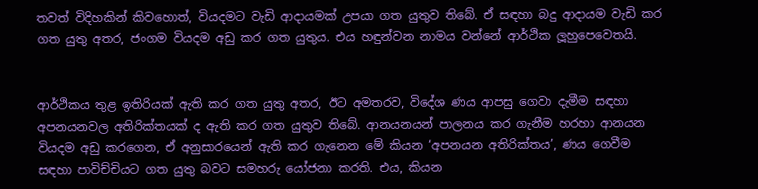තවත් විදිහකින් කිවහොත්, වියදමට වැඩි ආදායමක් උපයා ගත යුතුව තිබේ. ඒ සඳහා බදු ආදායම වැඩි කර ගත යුතු අතර, ජංගම වියදම අඩු කර ගත යුතුය. එය හඳුන්වන නාමය වන්නේ ආර්ථික ලූහුපෙවෙතයි.


ආර්ථිකය තුළ ඉතිරියක් ඇති කර ගත යුතු අතර, ඊට අමතරව, විදේශ ණය ආපසු ගෙවා දැමීම සඳහා අපනයනවල අතිරික්තයක් ද ඇති කර ගත යුතුව තිබේ. ආනයනයන් පාලනය කර ගැනීම හරහා ආනයන වියදම අඩු කරගෙන, ඒ අනුසාරයෙන් ඇති කර ගැනෙන මේ කියන ‘අපනයන අතිරික්තය’, ණය ගෙවීම සඳහා පාවිච්චියට ගත යුතු බවට සමහරු යෝජනා කරති. එය, කියන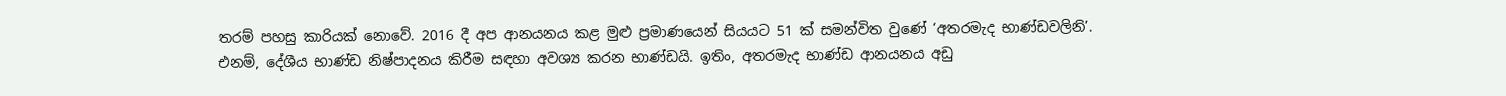තරම් පහසු කාරියක් නොවේ. 2016 දී අප ආනයනය කළ මුළු ප්‍රමාණයෙන් සියයට 51 ක් සමන්විත වුණේ ‘අතරමැද භාණ්ඩවලිනි’. එනම්, දේශීය භාණ්ඩ නිෂ්පාදනය කිරීම සඳහා අවශ්‍ය කරන භාණ්ඩයි. ඉතිං, අතරමැද භාණ්ඩ ආනයනය අඩු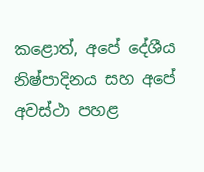කළොත්, අපේ දේශීය නිෂ්පාදිනය සහ අපේ අවස්ථා පහළ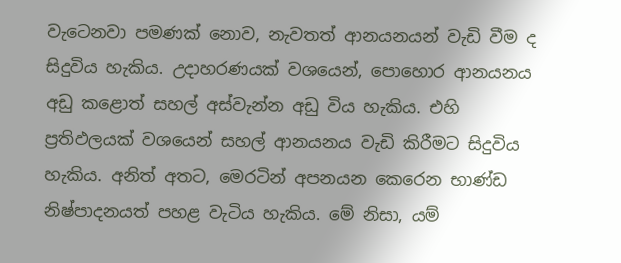වැටෙනවා පමණක් නොව, නැවතත් ආනයනයන් වැඩි වීම ද සිදුවිය හැකිය. උදාහරණයක් වශයෙන්, පොහොර ආනයනය අඩු කළොත් සහල් අස්වැන්න අඩු විය හැකිය. එහි ප්‍රතිඵලයක් වශයෙන් සහල් ආනයනය වැඩි කිරීමට සිදුවිය හැකිය. අනිත් අතට, මෙරටින් අපනයන කෙරෙන භාණ්ඩ නිෂ්පාදනයත් පහළ වැටිය හැකිය. මේ නිසා, යම්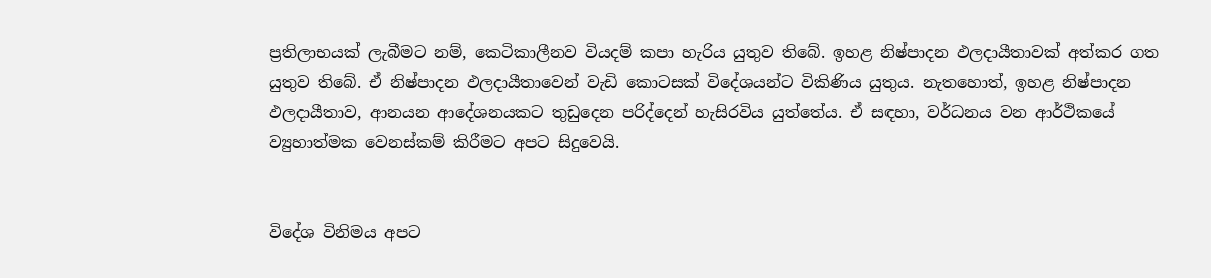ප්‍රතිලාභයක් ලැබීමට නම්, කෙටිකාලීනව වියදම් කපා හැරිය යුතුව තිබේ. ඉහළ නිෂ්පාදන ඵලදායීතාවක් අත්කර ගත යුතුව තිබේ. ඒ නිෂ්පාදන ඵලදායීතාවෙන් වැඩි කොටසක් විදේශයන්ට විකිණිය යුතුය. නැතහොත්, ඉහළ නිෂ්පාදන ඵලදායීතාව, ආනයන ආදේශනයකට තුඩුදෙන පරිද්දෙන් හැසිරවිය යුත්තේය. ඒ සඳහා, වර්ධනය වන ආර්ථිකයේ ව්‍යුහාත්මක වෙනස්කම් කිරීමට අපට සිදුවෙයි.


විදේශ විනිමය අපට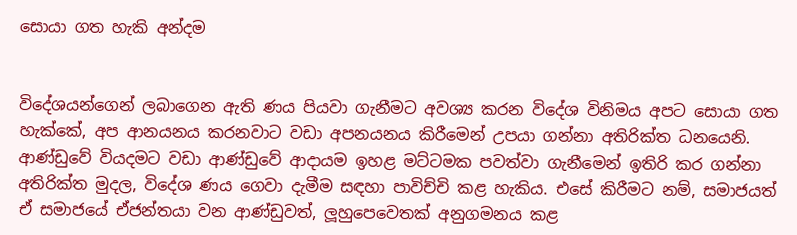සොයා ගත හැකි අන්දම


විදේශයන්ගෙන් ලබාගෙන ඇති ණය පියවා ගැනීමට අවශ්‍ය කරන විදේශ විනිමය අපට සොයා ගත හැක්කේ, අප ආනයනය කරනවාට වඩා අපනයනය කිරීමෙන් උපයා ගන්නා අතිරික්ත ධනයෙනි. ආණ්ඩුවේ වියදමට වඩා ආණ්ඩුවේ ආදායම ඉහළ මට්ටමක පවත්වා ගැනීමෙන් ඉතිරි කර ගන්නා අතිරික්ත මුදල, විදේශ ණය ගෙවා දැමීම සඳහා පාවිච්චි කළ හැකිය. එසේ කිරීමට නම්, සමාජයත් ඒ සමාජයේ ඒජන්තයා වන ආණ්ඩුවත්, ලූහුපෙවෙතක් අනුගමනය කළ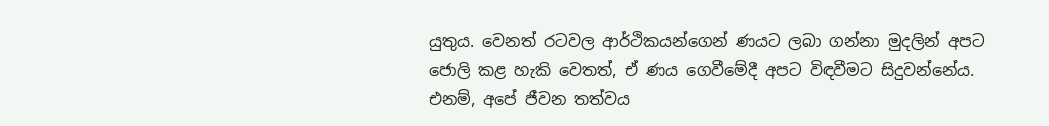යුතුය. වෙනත් රටවල ආර්ථිකයන්ගෙන් ණයට ලබා ගන්නා මුදලින් අපට ජොලි කළ හැකි වෙතත්, ඒ ණය ගෙවීමේදී අපට විඳවීමට සිදුවන්නේය. එනම්, අපේ ජීවන තත්වය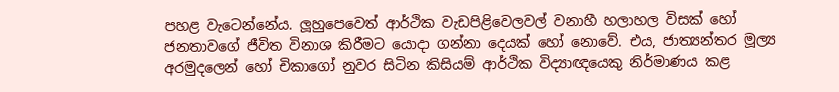පහළ වැටෙන්නේය. ලූහුපෙවෙත් ආර්ථික වැඩපිළිවෙලවල් වනාහී හලාහල විසක් හෝ ජනතාවගේ ජීවිත විනාශ කිරීමට යොදා ගන්නා දෙයක් හෝ නොවේ. එය, ජාත්‍යන්තර මූල්‍ය අරමුදලෙන් හෝ චිකාගෝ නුවර සිටින කිසියම් ආර්ථික විද්‍යාඥයෙකු නිර්මාණය කළ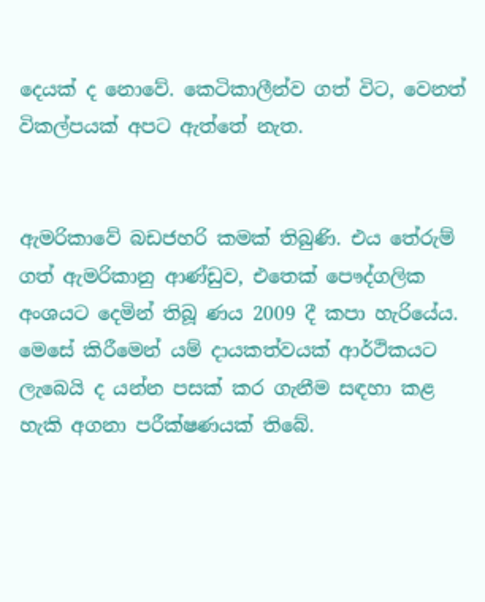දෙයක් ද නොවේ. කෙටිකාලීන්ව ගත් විට, වෙනත් විකල්පයක් අපට ඇත්තේ නැත.


ඇමරිකාවේ බඩජහරි කමක් තිබුණි. එය තේරුම් ගත් ඇමරිකානු ආණ්ඩුව, එතෙක් පෞද්ගලික අංශයට දෙමින් තිබූ ණය 2009 දී කපා හැරියේය. මෙසේ කිරීමෙන් යම් දායකත්වයක් ආර්ථිකයට ලැබෙයි ද යන්න පසක් කර ගැනීම සඳහා කළ හැකි අගනා පරීක්ෂණයක් තිබේ.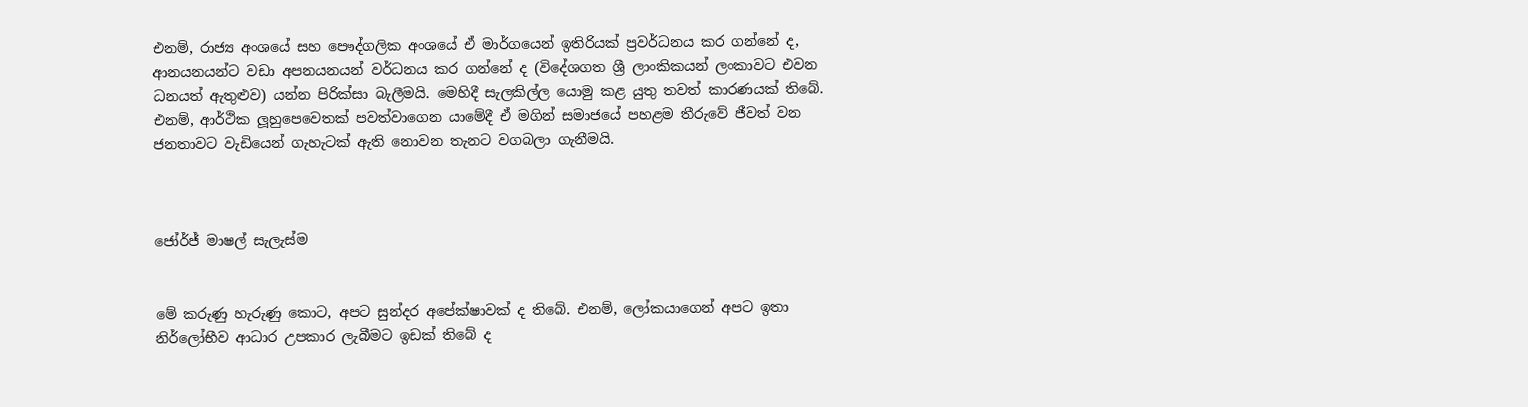එනම්, රාජ්‍ය අංශයේ සහ පෞද්ගලික අංශයේ ඒ මාර්ගයෙන් ඉතිරියක් ප්‍රවර්ධනය කර ගන්නේ ද, ආනයනයන්ට වඩා අපනයනයන් වර්ධනය කර ගන්නේ ද (විදේශගත ශ්‍රී ලාංකිකයන් ලංකාවට එවන ධනයත් ඇතුළුව) යන්න පිරික්සා බැලීමයි. මෙහිදී සැලකිල්ල යොමු කළ යුතු තවත් කාරණයක් තිබේ. එනම්, ආර්ථික ලූහුපෙවෙතක් පවත්වාගෙන යාමේදී ඒ මගින් සමාජයේ පහළම තීරුවේ ජීවත් වන ජනතාවට වැඩියෙන් ගැහැටක් ඇති නොවන තැනට වගබලා ගැනීමයි.



ජෝර්ජ් මාෂල් සැලැස්ම


මේ කරුණු හැරුණු කොට, අපට සුන්දර අපේක්ෂාවක් ද තිබේ. එනම්, ලෝකයාගෙන් අපට ඉතා නිර්ලෝභීව ආධාර උපකාර ලැබීමට ඉඩක් තිබේ ද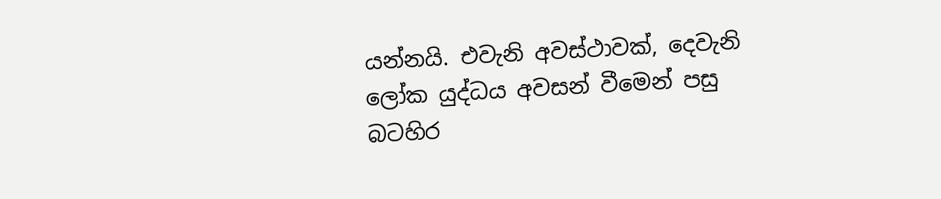යන්නයි. එවැනි අවස්ථාවක්, දෙවැනි ලෝක යුද්ධය අවසන් වීමෙන් පසු බටහිර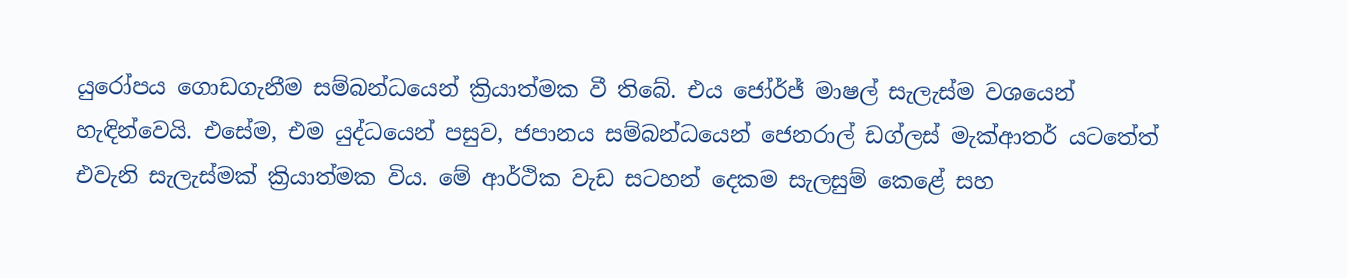යුරෝපය ගොඩගැනීම සම්බන්ධයෙන් ක්‍රියාත්මක වී තිබේ. එය ජෝර්ජ් මාෂල් සැලැස්ම වශයෙන් හැඳින්වෙයි. එසේම, එම යුද්ධයෙන් පසුව, ජපානය සම්බන්ධයෙන් ජෙනරාල් ඩග්ලස් මැක්ආතර් යටතේත් එවැනි සැලැස්මක් ක්‍රියාත්මක විය. මේ ආර්ථික වැඩ සටහන් දෙකම සැලසුම් කෙළේ සහ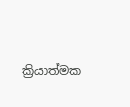ක්‍රියාත්මක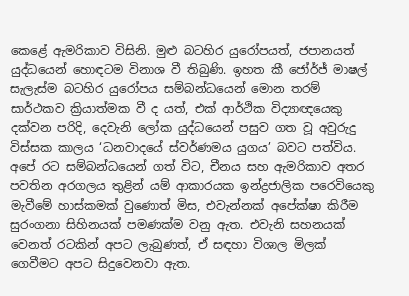කෙළේ ඇමරිකාව විසිනි. මුළු බටහිර යුරෝපයත්, ජපානයත් යුද්ධයෙන් හොඳටම විනාශ වී තිබුණි. ඉහත කී ජෝර්ජ් මාෂල් සැලැස්ම බටහිර යුරෝපය සම්බන්ධයෙන් මොන තරම් සාර්ථකව ක්‍රියාත්මක වී ද යත්, එක් ආර්ථික විද්‍යාඥයෙකු දක්වන පරිදි, දෙවැනි ලෝක යුද්ධයෙන් පසුව ගත වූ අවුරුදු විස්සක කාලය ‘ධනවාදයේ ස්වර්ණමය යුගය’ බවට පත්විය. අපේ රට සම්බන්ධයෙන් ගත් විට, චීනය සහ ඇමරිකාව අතර පවතින අරගලය තුළින් යම් ආකාරයක ඉන්ද්‍රජාලික පරෙවියෙකු මැවීමේ හාස්කමක් වුණොත් මිස, එවැන්නක් අපේක්ෂා කිරීම සුරංගනා සිහිනයක් පමණක්ම වනු ඇත. එවැනි සහනයක් වෙනත් රටකින් අපට ලැබුණත්, ඒ සඳහා විශාල මිලක් ගෙවීමට අපට සිදුවෙනවා ඇත.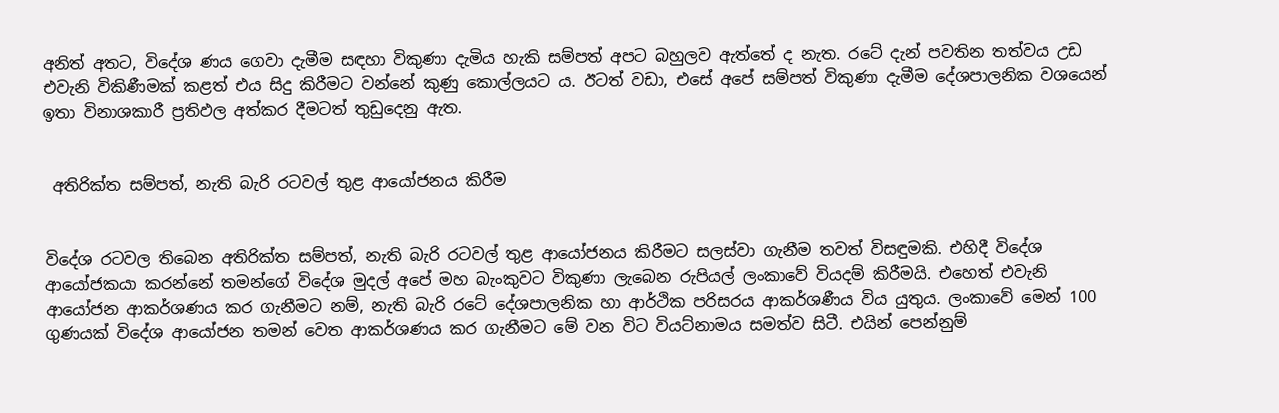අනිත් අතට, විදේශ ණය ගෙවා දැමීම සඳහා විකුණා දැමිය හැකි සම්පත් අපට බහුලව ඇත්තේ ද නැත. රටේ දැන් පවතින තත්වය උඩ එවැනි විකිණීමක් කළත් එය සිදු කිරීමට වන්නේ කුණු කොල්ලයට ය. ඊටත් වඩා, එසේ අපේ සම්පත් විකුණා දැමීම දේශපාලනික වශයෙන් ඉතා විනාශකාරී ප්‍රතිඵල අත්කර දීමටත් තුඩුදෙනු ඇත.


 අතිරික්ත සම්පත්, නැති බැරි රටවල් තුළ ආයෝජනය කිරීම


විදේශ රටවල තිබෙන අතිරික්ත සම්පත්, නැති බැරි රටවල් තුළ ආයෝජනය කිරීමට සලස්වා ගැනීම තවත් විසඳුමකි. එහිදී විදේශ ආයෝජකයා කරන්නේ තමන්ගේ විදේශ මුදල් අපේ මහ බැංකුවට විකුණා ලැබෙන රුපියල් ලංකාවේ වියදම් කිරීමයි. එහෙත් එවැනි ආයෝජන ආකර්ශණය කර ගැනීමට නම්, නැති බැරි රටේ දේශපාලනික හා ආර්ථික පරිසරය ආකර්ශණීය විය යුතුය. ලංකාවේ මෙන් 100 ගුණයක් විදේශ ආයෝජන තමන් වෙත ආකර්ශණය කර ගැනීමට මේ වන විට වියට්නාමය සමත්ව සිටී. එයින් පෙන්නුම්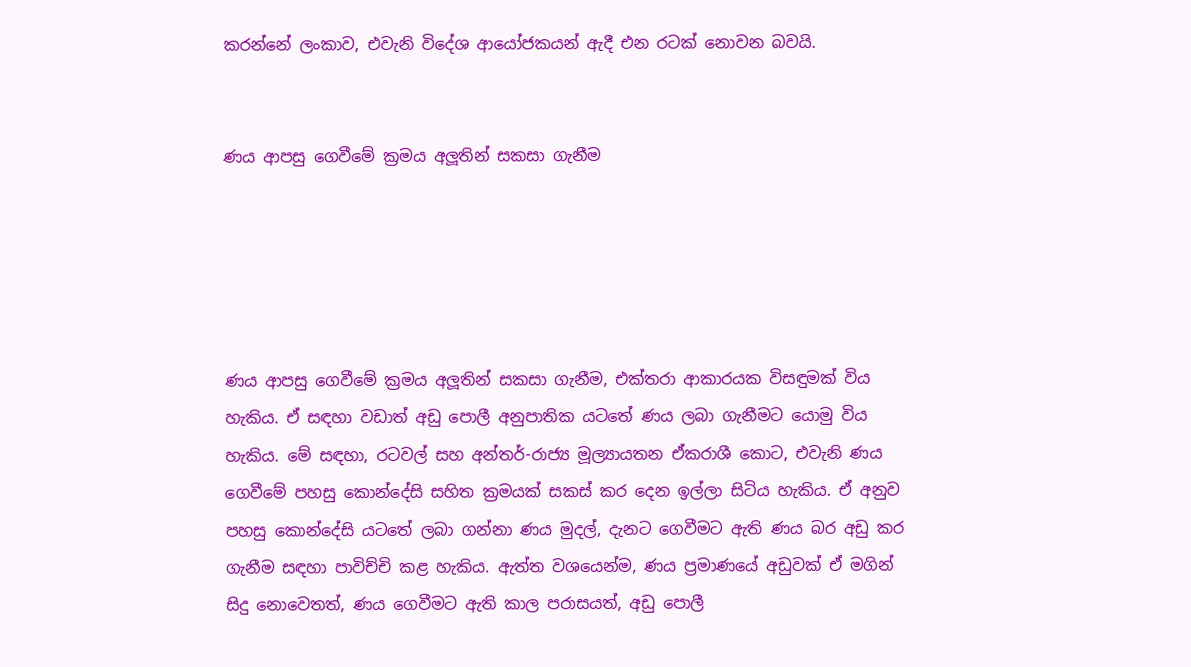කරන්නේ ලංකාව, එවැනි විදේශ ආයෝජකයන් ඇදී එන රටක් නොවන බවයි.


ණය ආපසු ගෙවීමේ ක්‍රමය අලූතින් සකසා ගැනීම





ණය ආපසු ගෙවීමේ ක්‍රමය අලූතින් සකසා ගැනීම, එක්තරා ආකාරයක විසඳුමක් විය හැකිය. ඒ සඳහා වඩාත් අඩු පොලී අනුපාතික යටතේ ණය ලබා ගැනීමට යොමු විය හැකිය. මේ සඳහා, රටවල් සහ අන්තර්-රාජ්‍ය මූල්‍යායතන ඒකරාශී කොට, එවැනි ණය ගෙවීමේ පහසු කොන්දේසි සහිත ක්‍රමයක් සකස් කර දෙන ඉල්ලා සිටිය හැකිය. ඒ අනුව පහසු කොන්දේසි යටතේ ලබා ගන්නා ණය මුදල්, දැනට ගෙවීමට ඇති ණය බර අඩු කර ගැනීම සඳහා පාවිච්චි කළ හැකිය. ඇත්ත වශයෙන්ම, ණය ප්‍රමාණයේ අඩුවක් ඒ මගින් සිදු නොවෙතත්, ණය ගෙවීමට ඇති කාල පරාසයත්, අඩු පොලී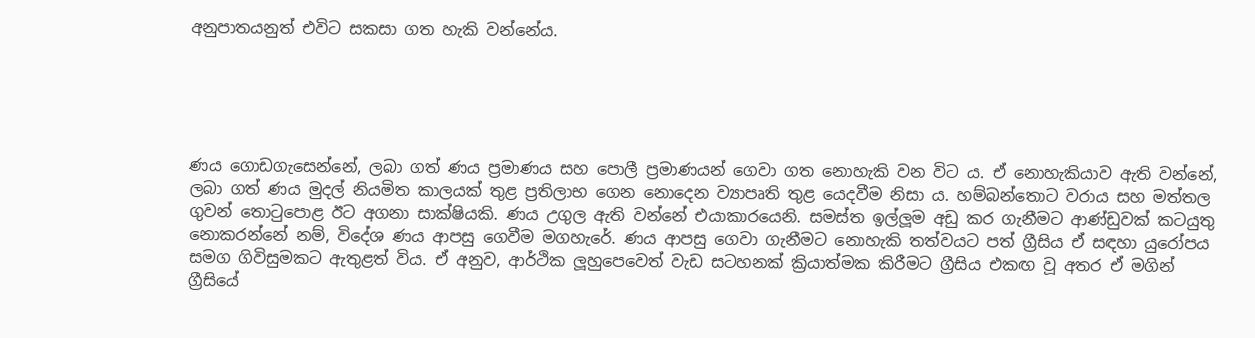අනුපාතයනුත් එවිට සකසා ගත හැකි වන්නේය.





ණය ගොඩගැසෙන්නේ, ලබා ගත් ණය ප්‍රමාණය සහ පොලී ප්‍රමාණයන් ගෙවා ගත නොහැකි වන විට ය. ඒ නොහැකියාව ඇති වන්නේ, ලබා ගත් ණය මුදල් නියමිත කාලයක් තුළ ප්‍රතිලාභ ගෙන නොදෙන ව්‍යාපෘති තුළ යෙදවීම නිසා ය. හම්බන්තොට වරාය සහ මත්තල ගුවන් තොටුපොළ ඊට අගනා සාක්ෂියකි. ණය උගුල ඇති වන්නේ එයාකාරයෙනි. සමස්ත ඉල්ලූම අඩු කර ගැනීමට ආණ්ඩුවක් කටයුතු නොකරන්නේ නම්, විදේශ ණය ආපසු ගෙවීම මගහැරේ. ණය ආපසු ගෙවා ගැනීමට නොහැකි තත්වයට පත් ග්‍රීසිය ඒ සඳහා යුරෝපය සමග ගිවිසුමකට ඇතුළත් විය. ඒ අනුව, ආර්ථික ලූහුපෙවෙත් වැඩ සටහනක් ක්‍රියාත්මක කිරීමට ග්‍රීසිය එකඟ වූ අතර ඒ මගින් ග්‍රීසියේ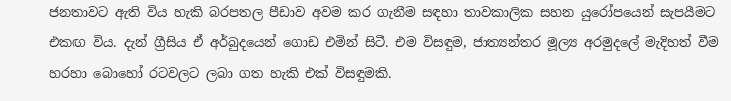ජනතාවට ඇති විය හැකි බරපතල පීඩාව අවම කර ගැනීම සඳහා තාවකාලික සහන යුරෝපයෙන් සැපයීමට එකඟ විය. දැන් ග්‍රීසිය ඒ අර්බුදයෙන් ගොඩ එමින් සිටී. එම විසඳුම, ජාත්‍යන්තර මූල්‍ය අරමුදලේ මැදිහත් වීම හරහා බොහෝ රටවලට ලබා ගත හැකි එක් විසඳුමකි.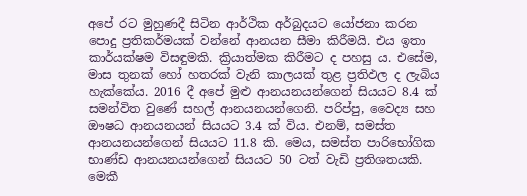අපේ රට මුහුණදී සිටින ආර්ථික අර්බුදයට යෝජනා කරන පොදු ප්‍රතිකර්මයක් වන්නේ ආනයන සීමා කිරීමයි. එය ඉතා කාර්යක්ෂම විසඳුමකි. ක්‍රියාත්මක කිරීමට ද පහසු ය. එසේම, මාස තුනක් හෝ හතරක් වැනි කාලයක් තුළ ප්‍රතිඵල ද ලැබිය හැක්කේය. 2016 දී අපේ මුළු ආනයනයන්ගෙන් සියයට 8.4 ක් සමන්විත වුණේ සහල් ආනයනයන්ගෙනි. පරිප්පු, වෛද්‍ය සහ ඖෂධ ආනයනයන් සියයට 3.4 ක් විය. එනම්, සමස්ත ආනයනයන්ගෙන් සියයට 11.8 කි. මෙය, සමස්ත පාරිභෝගික භාණ්ඩ ආනයනයන්ගෙන් සියයට 50 ටත් වැඩි ප්‍රතිශතයකි. මෙකී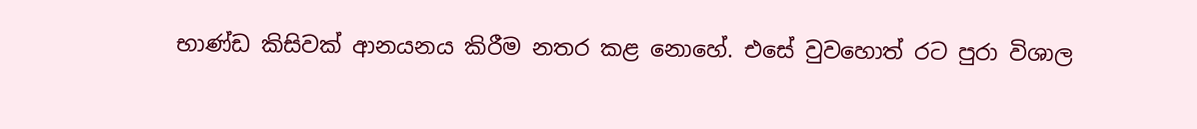භාණ්ඩ කිසිවක් ආනයනය කිරීම නතර කළ නොහේ. එසේ වුවහොත් රට පුරා විශාල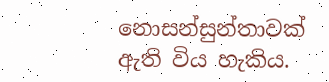නොසන්සුන්තාවක් ඇති විය හැකිය.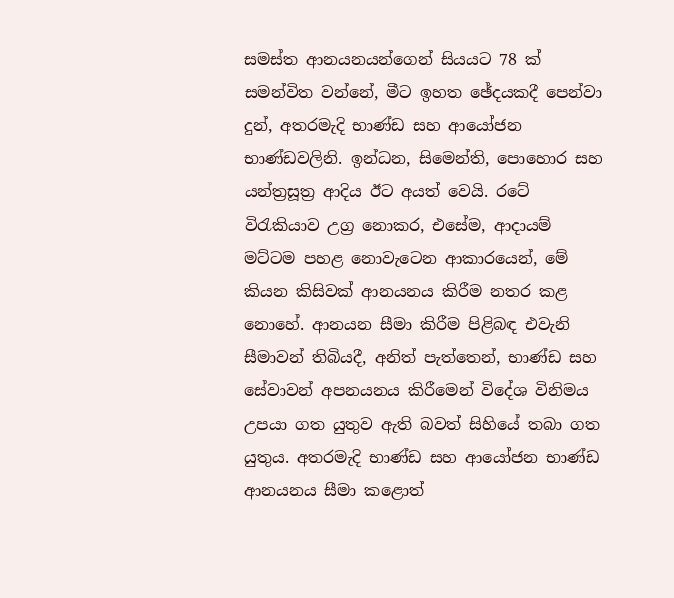සමස්ත ආනයනයන්ගෙන් සියයට 78 ක් සමන්විත වන්නේ, මීට ඉහත ඡේදයකදී පෙන්වා දුන්, අතරමැදි භාණ්ඩ සහ ආයෝජන භාණ්ඩවලිනි. ඉන්ධන, සිමෙන්ති, පොහොර සහ යන්ත්‍රසූත්‍ර ආදිය ඊට අයත් වෙයි. රටේ විරැකියාව උග්‍ර නොකර, එසේම, ආදායම් මට්ටම පහළ නොවැටෙන ආකාරයෙන්, මේ කියන කිසිවක් ආනයනය කිරීම නතර කළ නොහේ. ආනයන සීමා කිරීම පිළිබඳ එවැනි සීමාවන් තිබියදී, අනිත් පැත්තෙන්, භාණ්ඩ සහ සේවාවන් අපනයනය කිරීමෙන් විදේශ විනිමය උපයා ගත යුතුව ඇති බවත් සිහියේ තබා ගත යුතුය. අතරමැදි භාණ්ඩ සහ ආයෝජන භාණ්ඩ ආනයනය සීමා කළොත්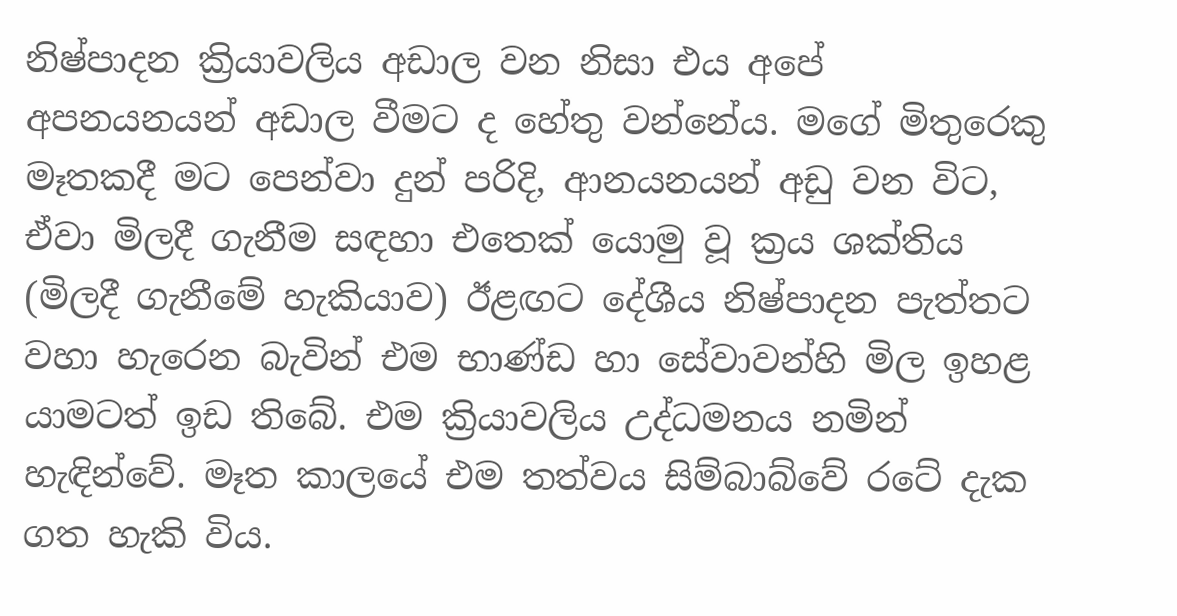නිෂ්පාදන ක්‍රියාවලිය අඩාල වන නිසා එය අපේ අපනයනයන් අඩාල වීමට ද හේතු වන්නේය. මගේ මිතුරෙකු මෑතකදී මට පෙන්වා දුන් පරිදි, ආනයනයන් අඩු වන විට, ඒවා මිලදී ගැනීම සඳහා එතෙක් යොමු වූ ක්‍රය ශක්තිය (මිලදී ගැනීමේ හැකියාව) ඊළඟට දේශීය නිෂ්පාදන පැත්තට වහා හැරෙන බැවින් එම භාණ්ඩ හා සේවාවන්හි මිල ඉහළ යාමටත් ඉඩ තිබේ. එම ක්‍රියාවලිය උද්ධමනය නමින් හැඳින්වේ. මෑත කාලයේ එම තත්වය සිම්බාබ්වේ රටේ දැක ගත හැකි විය.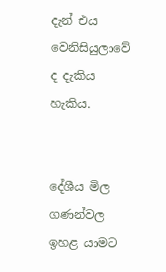දැන් එය වෙනිසියුලාවේ ද දැකිය හැකිය.


දේශීය මිල ගණන්වල ඉහළ යාමට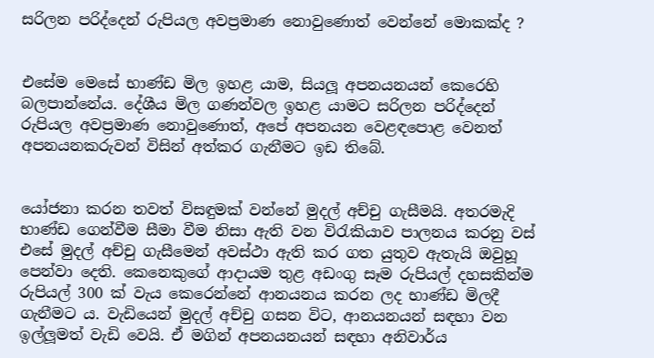සරිලන පරිද්දෙන් රුපියල අවප්‍රමාණ නොවුණොත් වෙන්නේ මොකක්ද ?


එසේම මෙසේ භාණ්ඩ මිල ඉහළ යාම, සියලූ අපනයනයන් කෙරෙහි බලපාන්නේය. දේශීය මිල ගණන්වල ඉහළ යාමට සරිලන පරිද්දෙන් රුපියල අවප්‍රමාණ නොවුණොත්, අපේ අපනයන වෙළඳපොළ වෙනත් අපනයනකරුවන් විසින් අත්කර ගැනීමට ඉඩ තිබේ.


යෝජනා කරන තවත් විසඳුමක් වන්නේ මුදල් අච්චු ගැසීමයි. අතරමැදි භාණ්ඩ ගෙන්වීම සීමා වීම නිසා ඇති වන විරැකියාව පාලනය කරනු වස් එසේ මුදල් අච්චු ගැසීමෙන් අවස්ථා ඇති කර ගත යුතුව ඇතැයි ඔවුහූ පෙන්වා දෙති. කෙනෙකුගේ ආදායම තුළ අඩංගු සෑම රුපියල් දහසකින්ම රුපියල් 300 ක් වැය කෙරෙන්නේ ආනයනය කරන ලද භාණ්ඩ මිලදී ගැනීමට ය. වැඩියෙන් මුදල් අච්චු ගසන විට, ආනයනයන් සඳහා වන ඉල්ලූමත් වැඩි වෙයි. ඒ මගින් අපනයනයන් සඳහා අනිවාර්ය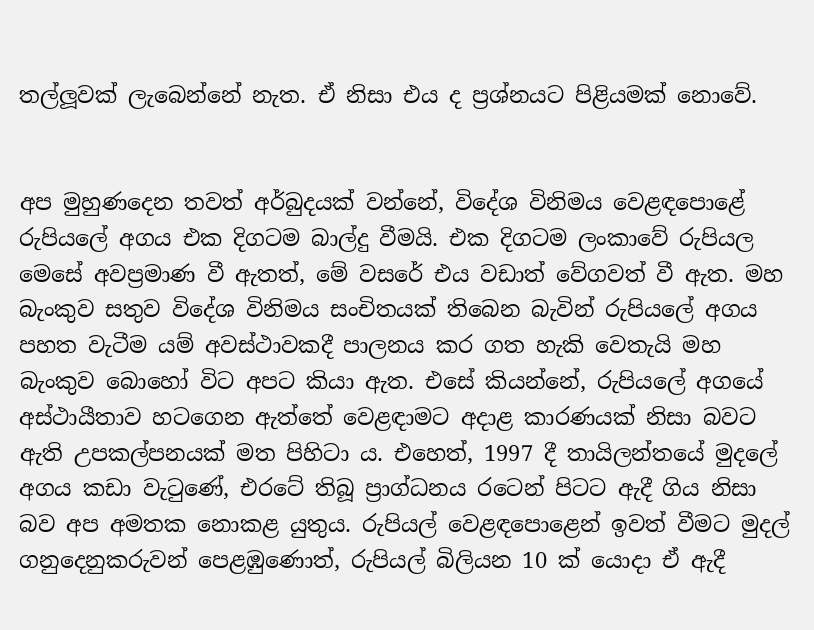තල්ලූවක් ලැබෙන්නේ නැත. ඒ නිසා එය ද ප්‍රශ්නයට පිළියමක් නොවේ.


අප මුහුණදෙන තවත් අර්බුදයක් වන්නේ, විදේශ විනිමය වෙළඳපොළේ රුපියලේ අගය එක දිගටම බාල්දු වීමයි. එක දිගටම ලංකාවේ රුපියල මෙසේ අවප්‍රමාණ වී ඇතත්, මේ වසරේ එය වඩාත් වේගවත් වී ඇත. මහ බැංකුව සතුව විදේශ විනිමය සංචිතයක් තිබෙන බැවින් රුපියලේ අගය පහත වැටීම යම් අවස්ථාවකදී පාලනය කර ගත හැකි වෙතැයි මහ බැංකුව බොහෝ විට අපට කියා ඇත. එසේ කියන්නේ, රුපියලේ අගයේ අස්ථායීතාව හටගෙන ඇත්තේ වෙළඳාමට අදාළ කාරණයක් නිසා බවට ඇති උපකල්පනයක් මත පිහිටා ය. එහෙත්, 1997 දී තායිලන්තයේ මුදලේ අගය කඩා වැටුණේ, එරටේ තිබූ ප්‍රාග්ධනය රටෙන් පිටට ඇදී ගිය නිසා බව අප අමතක නොකළ යුතුය. රුපියල් වෙළඳපොළෙන් ඉවත් වීමට මුදල් ගනුදෙනුකරුවන් පෙළඹුණොත්, රුපියල් බිලියන 10 ක් යොදා ඒ ඇදී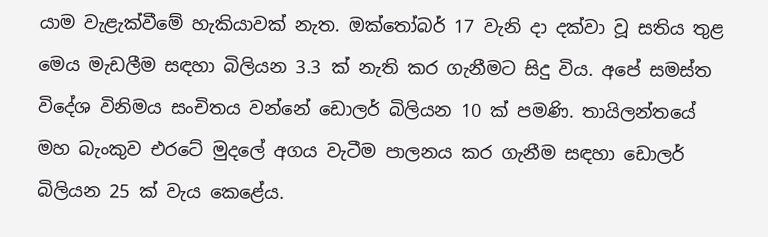යාම වැළැක්වීමේ හැකියාවක් නැත. ඔක්තෝබර් 17 වැනි දා දක්වා වූ සතිය තුළ මෙය මැඩලීම සඳහා බිලියන 3.3 ක් නැති කර ගැනීමට සිදු විය. අපේ සමස්ත විදේශ විනිමය සංචිතය වන්නේ ඩොලර් බිලියන 10 ක් පමණි. තායිලන්තයේ මහ බැංකුව එරටේ මුදලේ අගය වැටීම පාලනය කර ගැනීම සඳහා ඩොලර් බිලියන 25 ක් වැය කෙළේය.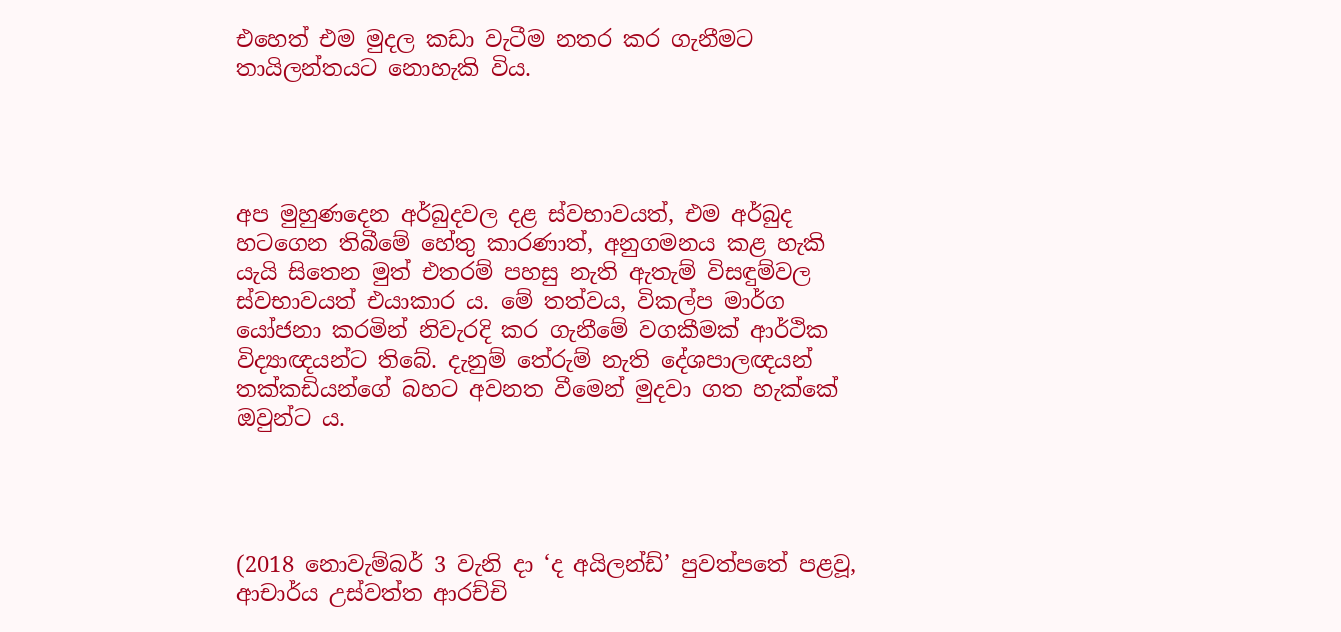එහෙත් එම මුදල කඩා වැටීම නතර කර ගැනීමට තායිලන්තයට නොහැකි විය.




අප මුහුණදෙන අර්බුදවල දළ ස්වභාවයත්, එම අර්බුද හටගෙන තිබීමේ හේතු කාරණාත්, අනුගමනය කළ හැකි යැයි සිතෙන මුත් එතරම් පහසු නැති ඇතැම් විසඳුම්වල ස්වභාවයත් එයාකාර ය. මේ තත්වය, විකල්ප මාර්ග යෝජනා කරමින් නිවැරදි කර ගැනීමේ වගකීමක් ආර්ථික විද්‍යාඥයන්ට තිබේ. දැනුම් තේරුම් නැති දේශපාලඥයන් තක්කඩියන්ගේ බහට අවනත වීමෙන් මුදවා ගත හැක්කේ ඔවුන්ට ය.




(2018 නොවැම්බර් 3 වැනි දා ‘ද අයිලන්ඩ්’ පුවත්පතේ පළවූ, ආචාර්ය උස්වත්ත ආරච්චි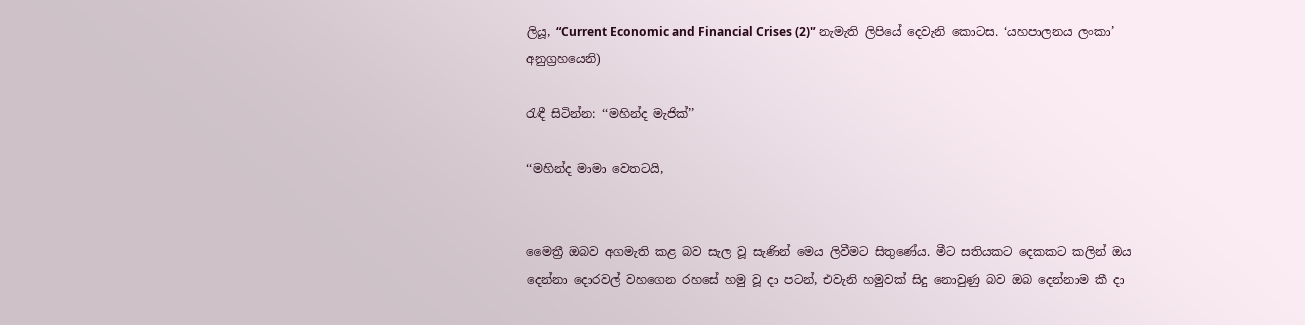ලියූ, “Current Economic and Financial Crises (2)'’ නැමැති ලිපියේ දෙවැනි කොටස. ‘යහපාලනය ලංකා’ අනුග්‍රහයෙනි)

රැඳී සිටින්න: ‘‘මහින්ද මැජික්’’

‘‘මහින්ද මාමා වෙතටයි,


මෛත්‍රී ඔබව අගමැති කළ බව සැල වූ සැණින් මෙය ලිවීමට සිතුණේය. මීට සතියකට දෙකකට කලින් ඔය දෙන්නා දොරවල් වහගෙන රහසේ හමු වූ දා පටන්, එවැනි හමුවක් සිදු නොවුණු බව ඔබ දෙන්නාම කී දා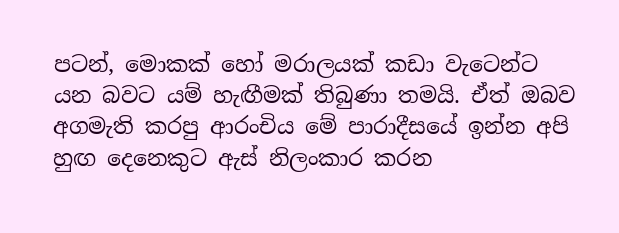පටන්, මොකක් හෝ මරාලයක් කඩා වැටෙන්ට යන බවට යම් හැඟීමක් තිබුණා තමයි. ඒත් ඔබව අගමැති කරපු ආරංචිය මේ පාරාදීසයේ ඉන්න අපි හුඟ දෙනෙකුට ඇස් නිලංකාර කරන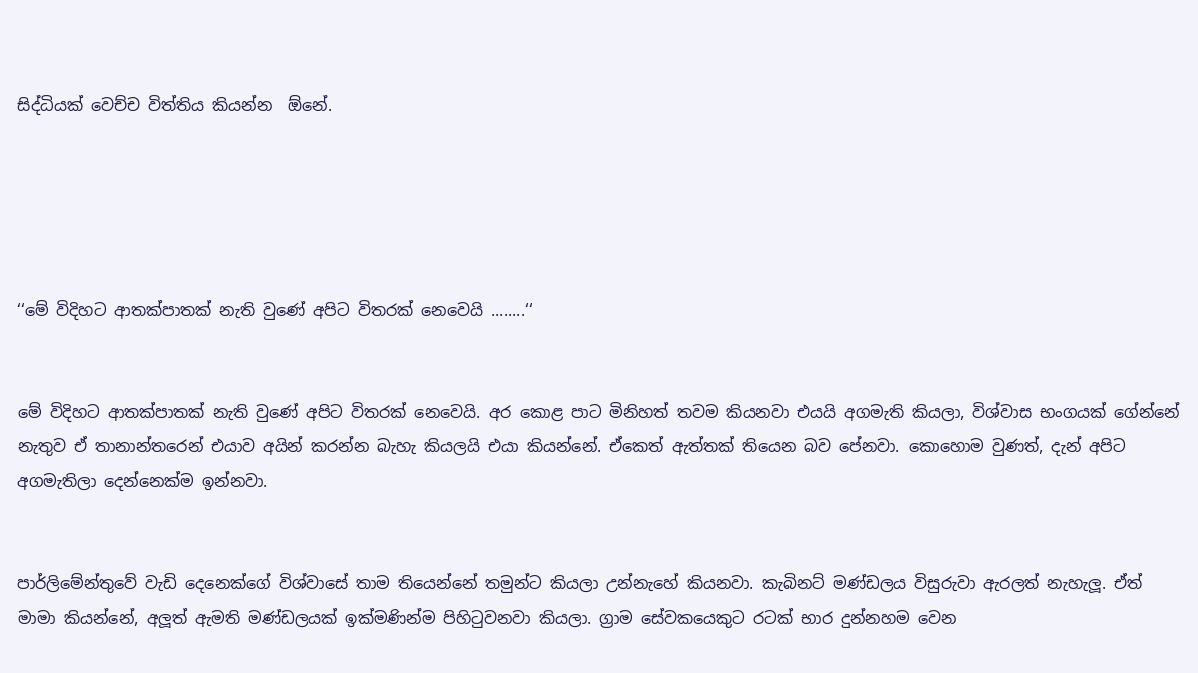සිද්ධියක් වෙච්ච විත්තිය කියන්න  ඕනේ.





‘‘මේ විදිහට ආතක්පාතක් නැති වුණේ අපිට විතරක් නෙවෙයි ........‘‘


මේ විදිහට ආතක්පාතක් නැති වුණේ අපිට විතරක් නෙවෙයි. අර කොළ පාට මිනිහත් තවම කියනවා එයයි අගමැති කියලා, විශ්වාස භංගයක් ගේන්නේ නැතුව ඒ තානාන්තරෙන් එයාව අයින් කරන්න බැහැ කියලයි එයා කියන්නේ. ඒකෙත් ඇත්තක් තියෙන බව පේනවා. කොහොම වුණත්, දැන් අපිට අගමැතිලා දෙන්නෙක්ම ඉන්නවා.


පාර්ලිමේන්තුවේ වැඩි දෙනෙක්ගේ විශ්වාසේ තාම තියෙන්නේ තමුන්ට කියලා උන්නැහේ කියනවා. කැබිනට් මණ්ඩලය විසුරුවා ඇරලත් නැහැලූ. ඒත් මාමා කියන්නේ, අලූත් ඇමති මණ්ඩලයක් ඉක්මණින්ම පිහිටුවනවා කියලා. ග්‍රාම සේවකයෙකුට රටක් භාර දුන්නහම වෙන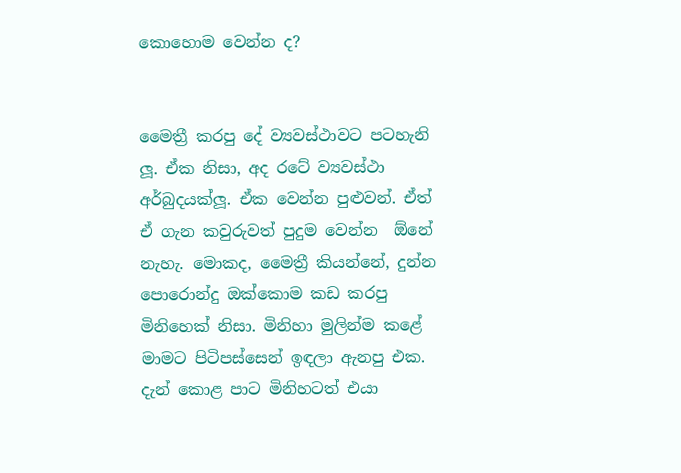කොහොම වෙන්න ද?


මෛත්‍රී කරපු දේ ව්‍යවස්ථාවට පටහැනි ලූ. ඒක නිසා, අද රටේ ව්‍යවස්ථා අර්බුදයක්ලූ. ඒක වෙන්න පුළුවන්. ඒත් ඒ ගැන කවුරුවත් පුදුම වෙන්න  ඕනේ නැහැ. මොකද, මෛත්‍රී කියන්නේ, දුන්න පොරොන්දු ඔක්කොම කඩ කරපු මිනිහෙක් නිසා. මිනිහා මුලින්ම කළේ මාමට පිටිපස්සෙන් ඉඳලා ඇනපු එක. දැන් කොළ පාට මිනිහටත් එයා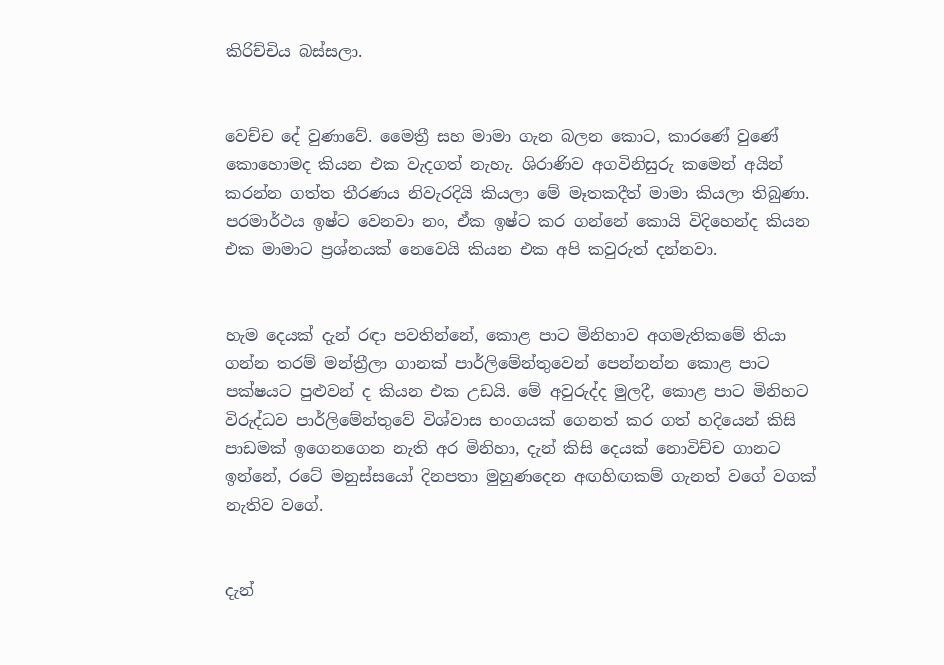කිරිච්චිය බස්සලා.


වෙච්ච දේ වුණාවේ. මෛත්‍රී සහ මාමා ගැන බලන කොට, කාරණේ වුණේ කොහොමද කියන එක වැදගත් නැහැ. ශිරාණිව අගවිනිසුරු කමෙන් අයින් කරන්න ගත්ත තීරණය නිවැරදියි කියලා මේ මෑතකදීත් මාමා කියලා තිබුණා. පරමාර්ථය ඉෂ්ට වෙනවා නං, ඒක ඉෂ්ට කර ගන්නේ කොයි විදිහෙන්ද කියන එක මාමාට ප්‍රශ්නයක් නෙවෙයි කියන එක අපි කවුරුත් දන්නවා.


හැම දෙයක් දැන් රඳා පවතින්නේ, කොළ පාට මිනිහාව අගමැතිකමේ තියා ගන්න තරම් මන්ත්‍රීලා ගානක් පාර්ලිමේන්තුවෙන් පෙන්නන්න කොළ පාට පක්ෂයට පුළුවන් ද කියන එක උඩයි. මේ අවුරුද්ද මුලදී, කොළ පාට මිනිහට විරුද්ධව පාර්ලිමේන්තුවේ විශ්වාස භංගයක් ගෙනත් කර ගත් හදියෙන් කිසි පාඩමක් ඉගෙනගෙන නැති අර මිනිහා, දැන් කිසි දෙයක් නොවිච්ච ගානට ඉන්නේ, රටේ මනුස්සයෝ දිනපතා මුහුණදෙන අඟහිඟකම් ගැනත් වගේ වගක් නැතිව වගේ.


දැන්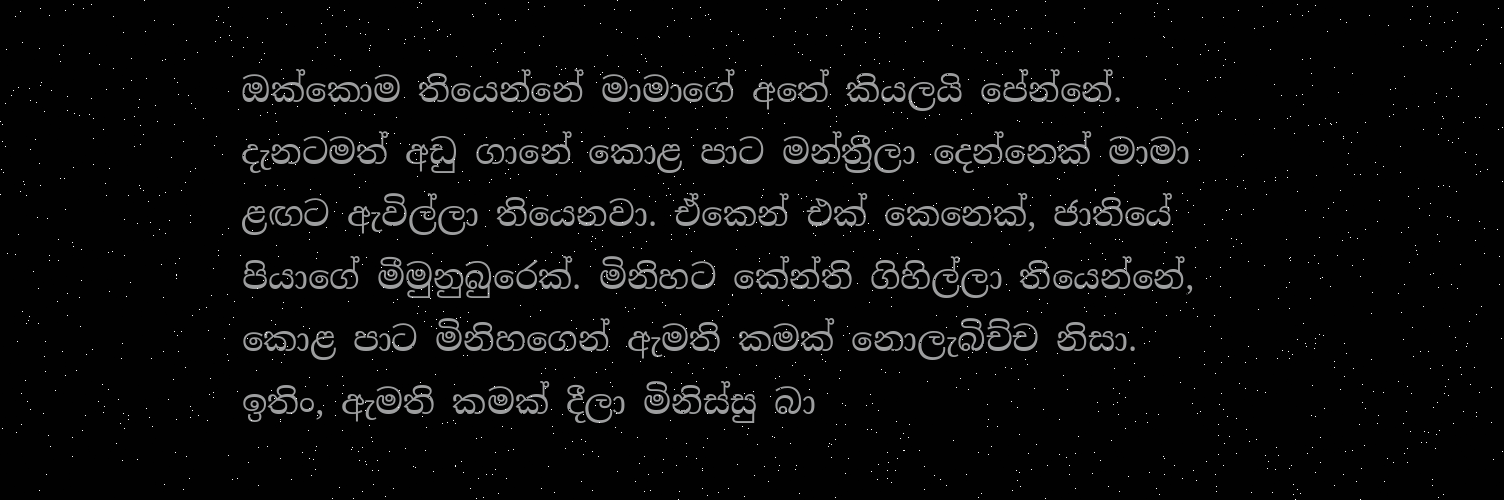ඔක්කොම තියෙන්නේ මාමාගේ අතේ කියලයි පේන්නේ. දැනටමත් අඩු ගානේ කොළ පාට මන්ත්‍රීලා දෙන්නෙක් මාමා ළඟට ඇවිල්ලා තියෙනවා. ඒකෙන් එක් කෙනෙක්, ජාතියේ පියාගේ මීමුනුබුරෙක්. මිනිහට කේන්ති ගිහිල්ලා තියෙන්නේ, කොළ පාට මිනිහගෙන් ඇමති කමක් නොලැබිච්ච නිසා. ඉතිං, ඇමති කමක් දීලා මිනිස්සු බා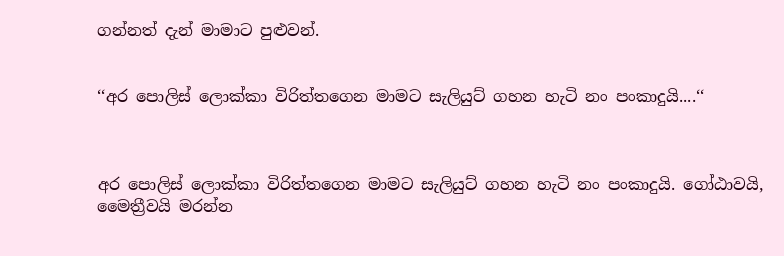ගන්නත් දැන් මාමාට පුළුවන්.


‘‘අර පොලිස් ලොක්කා විරිත්තගෙන මාමට සැලියුට් ගහන හැටි නං පංකාදුයි....‘‘



අර පොලිස් ලොක්කා විරිත්තගෙන මාමට සැලියුට් ගහන හැටි නං පංකාදුයි. ගෝඨාවයි, මෛත්‍රීවයි මරන්න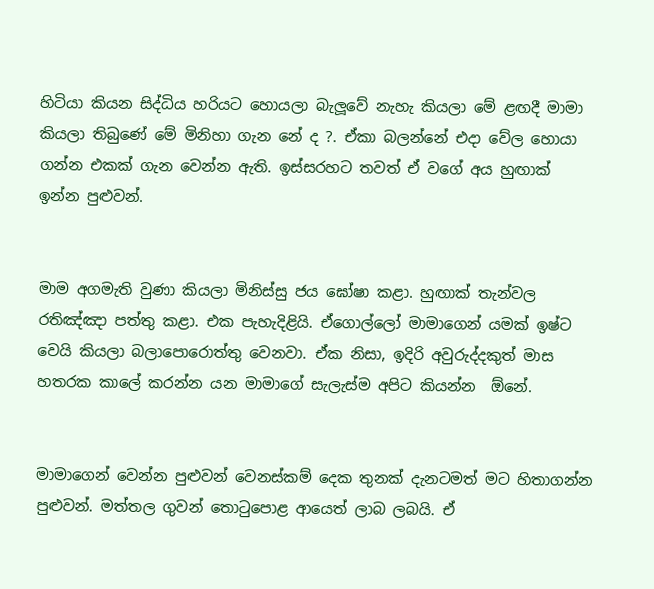හිටියා කියන සිද්ධිය හරියට හොයලා බැලූවේ නැහැ කියලා මේ ළඟදී මාමා කියලා තිබුණේ මේ මිනිහා ගැන නේ ද ?. ඒකා බලන්නේ එදා වේල හොයා ගන්න එකක් ගැන වෙන්න ඇති. ඉස්සරහට තවත් ඒ වගේ අය හුඟාක් ඉන්න පුළුවන්.


මාම අගමැති වුණා කියලා මිනිස්සු ජය ඝෝෂා කළා. හුඟාක් තැන්වල රතිඤ්ඤා පත්තු කළා. එක පැහැදිළියි. ඒගොල්ලෝ මාමාගෙන් යමක් ඉෂ්ට වෙයි කියලා බලාපොරොත්තු වෙනවා. ඒක නිසා, ඉදිරි අවුරුද්දකුත් මාස හතරක කාලේ කරන්න යන මාමාගේ සැලැස්ම අපිට කියන්න  ඕනේ.


මාමාගෙන් වෙන්න පුළුවන් වෙනස්කම් දෙක තුනක් දැනටමත් මට හිතාගන්න පුළුවන්. මත්තල ගුවන් තොටුපොළ ආයෙත් ලාබ ලබයි. ඒ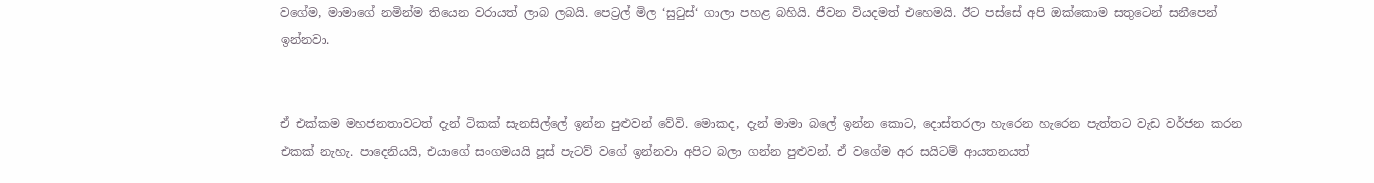වගේම, මාමාගේ නමින්ම තියෙන වරායත් ලාබ ලබයි. පෙට්‍රල් මිල ‘සුටුස්‘ ගාලා පහළ බහියි. ජීවන වියදමත් එහෙමයි. ඊට පස්සේ අපි ඔක්කොම සතුටෙන් සනීපෙන් ඉන්නවා.


ඒ එක්කම මහජනතාවටත් දැන් ටිකක් සැනසිල්ලේ ඉන්න පුළුවන් වේවි. මොකද, දැන් මාමා බලේ ඉන්න කොට, දොස්තරලා හැරෙන හැරෙන පැත්තට වැඩ වර්ජන කරන එකක් නැහැ. පාදෙනියයි, එයාගේ සංගමයයි පූස් පැටව් වගේ ඉන්නවා අපිට බලා ගන්න පුළුවන්. ඒ වගේම අර සයිටම් ආයතනයත්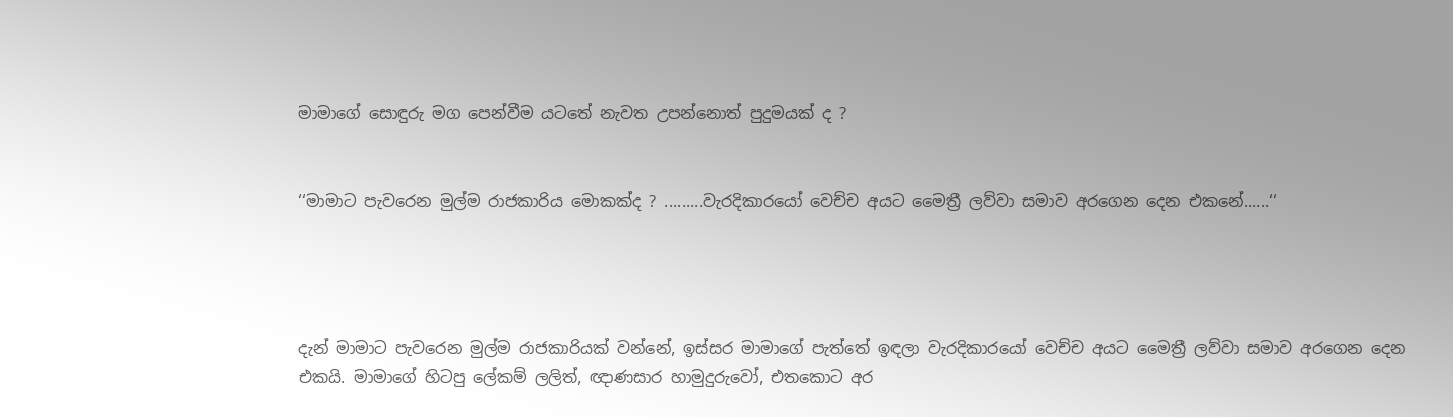මාමාගේ සොඳුරු මග පෙන්වීම යටතේ නැවත උපන්නොත් පුදුමයක් ද ?


‘‘මාමාට පැවරෙන මුල්ම රාජකාරිය මොකක්ද ? .........වැරදිකාරයෝ වෙච්ච අයට මෛත්‍රී ලව්වා සමාව අරගෙන දෙන එකනේ......‘‘




දැන් මාමාට පැවරෙන මුල්ම රාජකාරියක් වන්නේ, ඉස්සර මාමාගේ පැත්තේ ඉඳලා වැරදිකාරයෝ වෙච්ච අයට මෛත්‍රී ලව්වා සමාව අරගෙන දෙන එකයි. මාමාගේ හිටපු ලේකම් ලලිත්, ඥාණසාර හාමුදුරුවෝ, එතකොට අර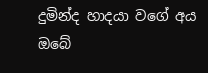දුමින්ද හාදයා වගේ අය ඔබේ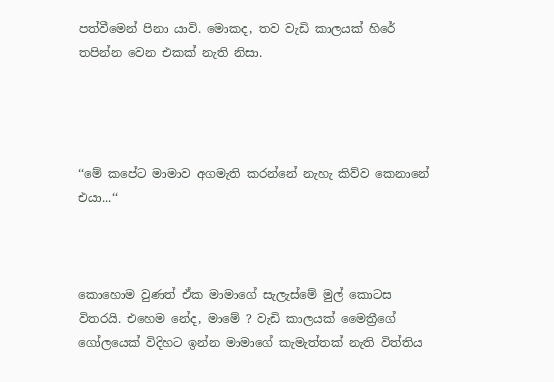පත්වීමෙන් පිනා යාවි. මොකද, තව වැඩි කාලයක් හිරේ තපින්න වෙන එකක් නැති නිසා.




‘‘මේ කපේට මාමාව අගමැති කරන්නේ නැහැ කිව්ව කෙනානේ එයා...‘‘



කොහොම වුණත් ඒක මාමාගේ සැලැස්මේ මුල් කොටස විතරයි. එහෙම නේද, මාමේ ? වැඩි කාලයක් මෛත්‍රීගේ ගෝලයෙක් විදිහට ඉන්න මාමාගේ කැමැත්තක් නැති විත්තිය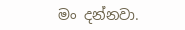මං දන්නවා.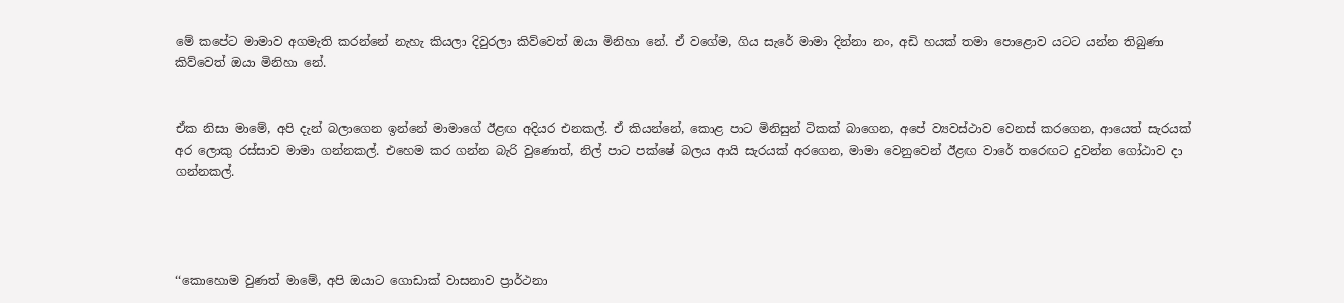මේ කපේට මාමාව අගමැති කරන්නේ නැහැ කියලා දිවුරලා කිව්වෙත් ඔයා මිනිහා නේ. ඒ වගේම, ගිය සැරේ මාමා දින්නා නං, අඩි හයක් තමා පොළොව යටට යන්න තිබුණා කිව්වෙත් ඔයා මිනිහා නේ.


ඒක නිසා මාමේ, අපි දැන් බලාගෙන ඉන්නේ මාමාගේ ඊළඟ අදියර එනකල්. ඒ කියන්නේ, කොළ පාට මිනිසුන් ටිකක් බාගෙන, අපේ ව්‍යවස්ථාව වෙනස් කරගෙන, ආයෙත් සැරයක් අර ලොකු රස්සාව මාමා ගන්නකල්. එහෙම කර ගන්න බැරි වුණොත්, නිල් පාට පක්ෂේ බලය ආයි සැරයක් අරගෙන, මාමා වෙනුවෙන් ඊළඟ වාරේ තරෙඟට දුවන්න ගෝඨාව දා ගන්නකල්.




‘‘කොහොම වුණත් මාමේ, අපි ඔයාට ගොඩාක් වාසනාව ප්‍රාර්ථනා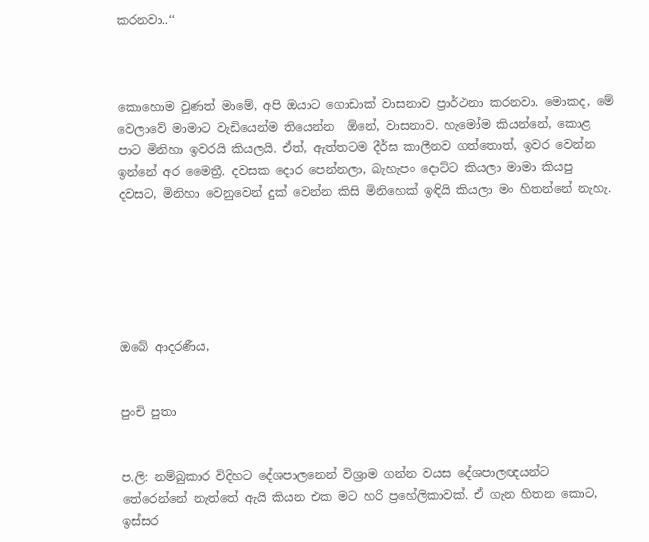කරනවා..‘‘



කොහොම වුණත් මාමේ, අපි ඔයාට ගොඩාක් වාසනාව ප්‍රාර්ථනා කරනවා. මොකද, මේ වෙලාවේ මාමාට වැඩියෙන්ම තියෙන්න  ඕනේ, වාසනාව. හැමෝම කියන්නේ, කොළ පාට මිනිහා ඉවරයි කියලයි. ඒත්, ඇත්තටම දීර්ඝ කාලීනව ගත්තොත්, ඉවර වෙන්න ඉන්නේ අර මෛත්‍රී. දවසක දොර පෙන්නලා, බැහැපං දොට්ට කියලා මාමා කියපු දවසට, මිනිහා වෙනුවෙන් දුක් වෙන්න කිසි මිනිහෙක් ඉඳියි කියලා මං හිතන්නේ නැහැ.






ඔබේ ආදරණීය,


පුංචි පුතා


ප.ලි: නම්බුකාර විදිහට දේශපාලනෙන් විශ්‍රාම ගන්න වයස දේශපාලඥයන්ට තේරෙන්නේ නැත්තේ ඇයි කියන එක මට හරි ප්‍රහේලිකාවක්. ඒ ගැන හිතන කොට, ඉස්සර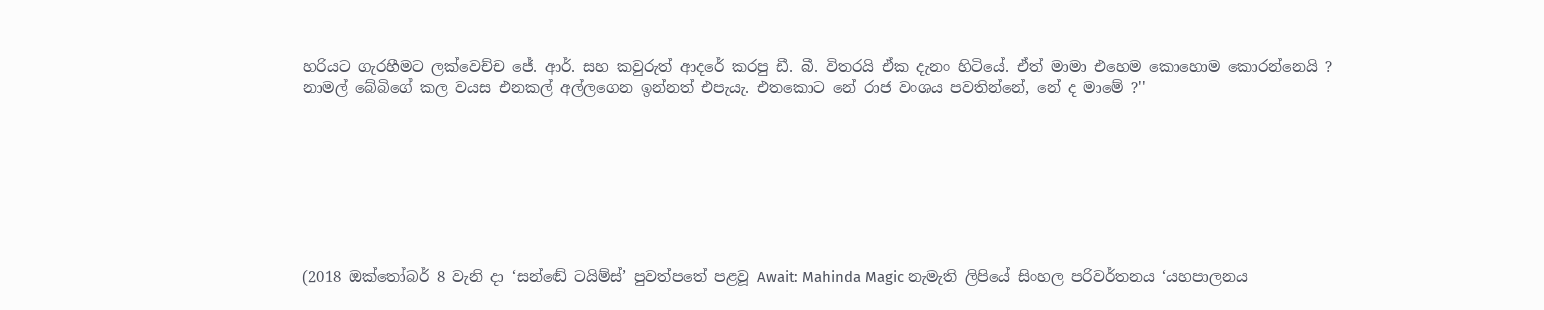හරියට ගැරහීමට ලක්වෙච්ච ජේ. ආර්. සහ කවුරුත් ආදරේ කරපු ඩී. බී. විතරයි ඒක දැනං හිටියේ. ඒත් මාමා එහෙම කොහොම කොරන්නෙයි ? නාමල් බේබිගේ කල වයස එනකල් අල්ලගෙන ඉන්නත් එපැයැ. එතකොට නේ රාජ වංශය පවතින්නේ, නේ ද මාමේ ?''








(2018 ඔක්තෝබර් 8 වැනි දා ‘සන්ඬේ ටයිම්ස්’ පුවත්පතේ පළවූ Await: Mahinda Magic නැමැති ලිපියේ සිංහල පරිවර්තනය ‘යහපාලනය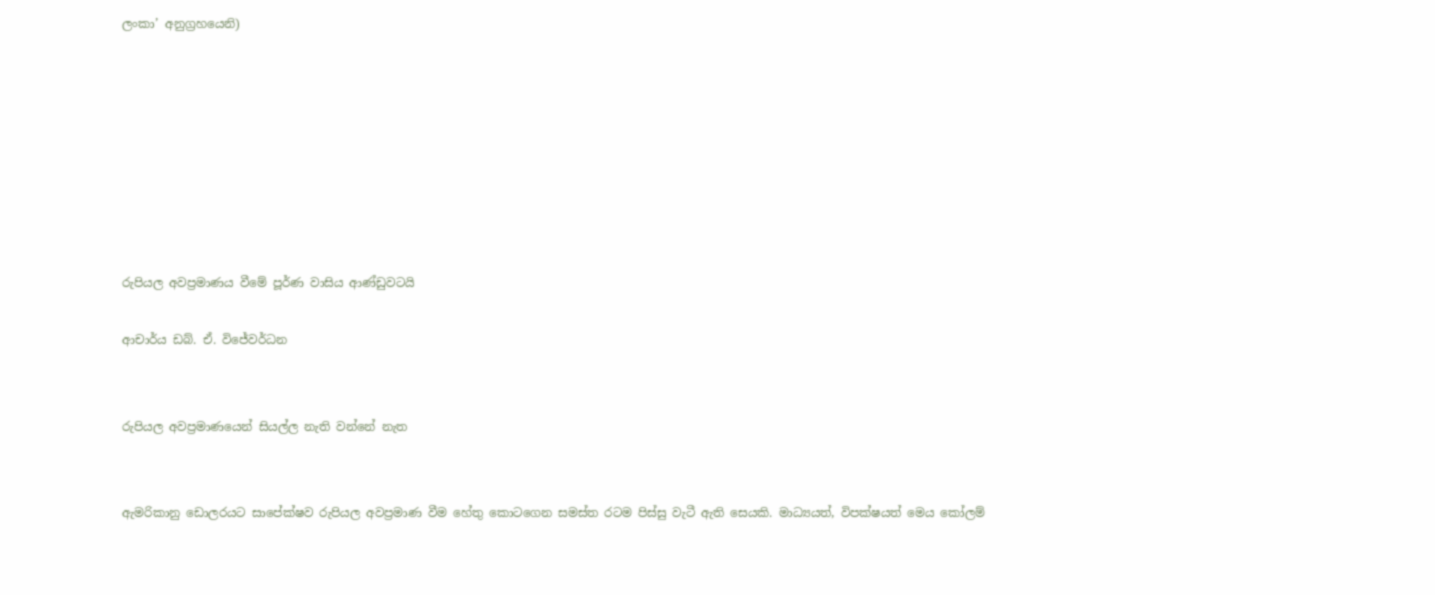ලංකා’ අනුග්‍රහයෙනි)








රුපියල අවප්‍රමාණය වීමේ පූර්ණ වාසිය ආණ්ඩුවටයි

ආචාර්ය ඩබ්. ඒ. විජේවර්ධන


රුපියල අවප්‍රමාණයෙන් සියල්ල නැති වන්නේ නැත


ඇමරිකානු ඩොලරයට සාපේක්ෂව රුපියල අවප්‍රමාණ වීම හේතු කොටගෙන සමස්ත රටම පිස්සු වැටී ඇති සෙයකි. මාධ්‍යයත්, විපක්ෂයත් මෙය කෝලම්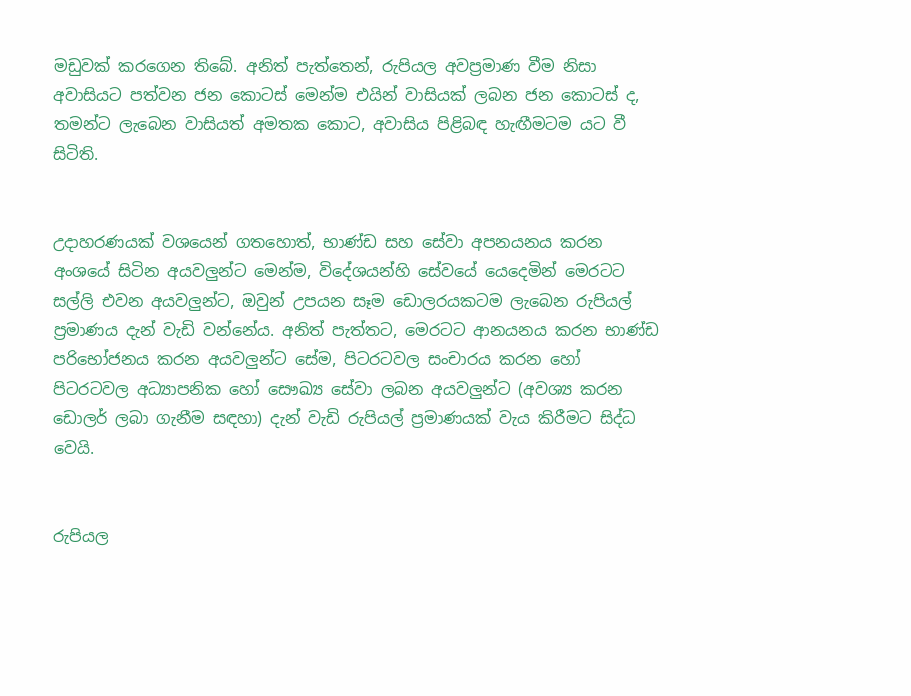මඩුවක් කරගෙන තිබේ. අනිත් පැත්තෙන්, රුපියල අවප්‍රමාණ වීම නිසා අවාසියට පත්වන ජන කොටස් මෙන්ම එයින් වාසියක් ලබන ජන කොටස් ද, තමන්ට ලැබෙන වාසියත් අමතක කොට, අවාසිය පිළිබඳ හැඟීමටම යට වී සිටිති.


උදාහරණයක් වශයෙන් ගතහොත්, භාණ්ඩ සහ සේවා අපනයනය කරන අංශයේ සිටින අයවලුන්ට මෙන්ම, විදේශයන්හි සේවයේ යෙදෙමින් මෙරටට සල්ලි එවන අයවලුන්ට, ඔවුන් උපයන සෑම ඩොලරයකටම ලැබෙන රුපියල් ප්‍රමාණය දැන් වැඩි වන්නේය. අනිත් පැත්තට, මෙරටට ආනයනය කරන භාණ්ඩ පරිභෝජනය කරන අයවලුන්ට සේම, පිටරටවල සංචාරය කරන හෝ පිටරටවල අධ්‍යාපනික හෝ සෞඛ්‍ය සේවා ලබන අයවලුන්ට (අවශ්‍ය කරන ඩොලර් ලබා ගැනීම සඳහා) දැන් වැඩි රුපියල් ප්‍රමාණයක් වැය කිරීමට සිද්ධ වෙයි.


රුපියල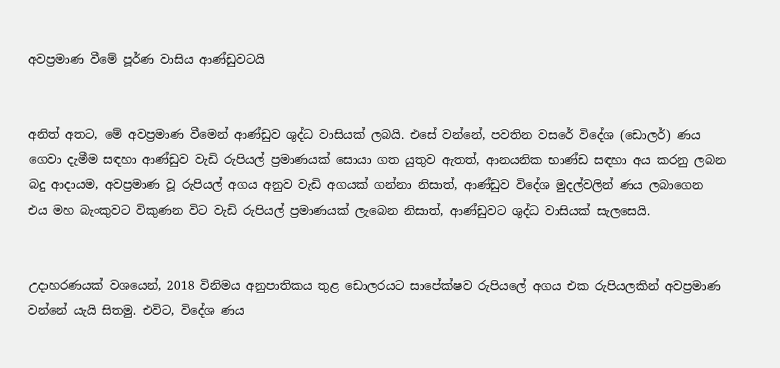අවප්‍රමාණ වීමේ පූර්ණ වාසිය ආණ්ඩුවටයි


අනිත් අතට, මේ අවප්‍රමාණ වීමෙන් ආණ්ඩුව ශුද්ධ වාසියක් ලබයි. එසේ වන්නේ, පවතින වසරේ විදේශ (ඩොලර්) ණය ගෙවා දැමීම සඳහා ආණ්ඩුව වැඩි රුපියල් ප්‍රමාණයක් සොයා ගත යුතුව ඇතත්, ආනයනික භාණ්ඩ සඳහා අය කරනු ලබන බදු ආදායම, අවප්‍රමාණ වූ රුපියල් අගය අනුව වැඩි අගයක් ගන්නා නිසාත්, ආණ්ඩුව විදේශ මුදල්වලින් ණය ලබාගෙන එය මහ බැංකුවට විකුණන විට වැඩි රුපියල් ප්‍රමාණයක් ලැබෙන නිසාත්, ආණ්ඩුවට ශුද්ධ වාසියක් සැලසෙයි.


උදාහරණයක් වශයෙන්, 2018 විනිමය අනුපාතිකය තුළ ඩොලරයට සාපේක්ෂව රුපියලේ අගය එක රුපියලකින් අවප්‍රමාණ වන්නේ යැයි සිතමු. එවිට, විදේශ ණය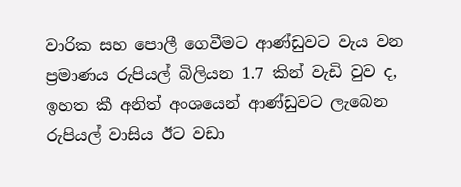වාරික සහ පොලී ගෙවීමට ආණ්ඩුවට වැය වන ප්‍රමාණය රුපියල් බිලියන 1.7 කින් වැඩි වුව ද, ඉහත කී අනිත් අංශයෙන් ආණ්ඩුවට ලැබෙන රුපියල් වාසිය ඊට වඩා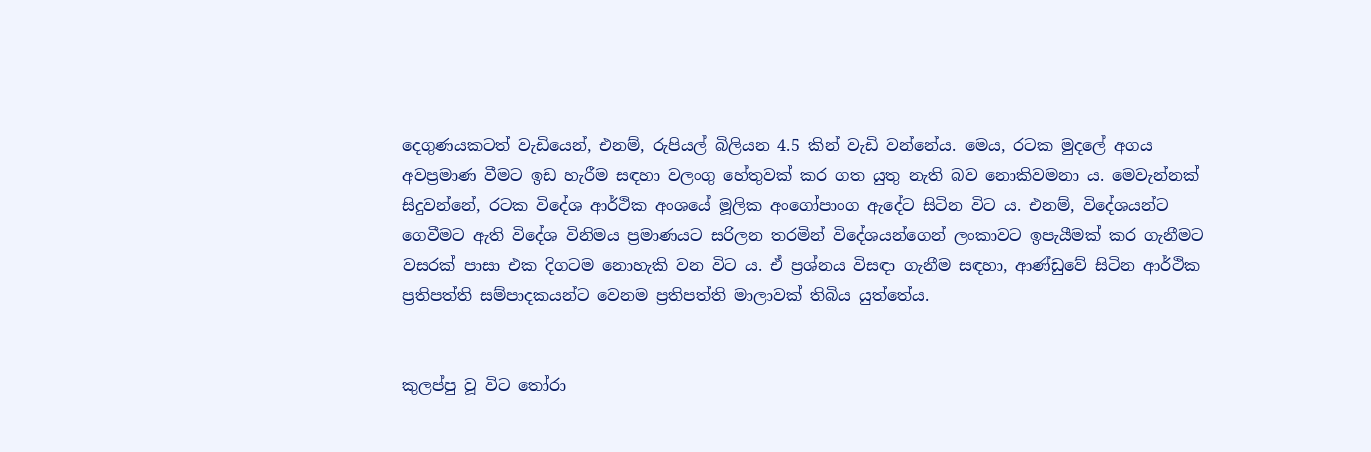දෙගුණයකටත් වැඩියෙන්, එනම්, රුපියල් බිලියන 4.5 කින් වැඩි වන්නේය. මෙය, රටක මුදලේ අගය අවප්‍රමාණ වීමට ඉඩ හැරීම සඳහා වලංගු හේතුවක් කර ගත යුතු නැති බව නොකිවමනා ය. මෙවැන්නක් සිදුවන්නේ, රටක විදේශ ආර්ථික අංශයේ මූලික අංගෝපාංග ඇදේට සිටින විට ය. එනම්, විදේශයන්ට ගෙවීමට ඇති විදේශ විනිමය ප්‍රමාණයට සරිලන තරමින් විදේශයන්ගෙන් ලංකාවට ඉපැයීමක් කර ගැනීමට වසරක් පාසා එක දිගටම නොහැකි වන විට ය. ඒ ප්‍රශ්නය විසඳා ගැනීම සඳහා, ආණ්ඩුවේ සිටින ආර්ථික ප්‍රතිපත්ති සම්පාදකයන්ට වෙනම ප්‍රතිපත්ති මාලාවක් තිබිය යුත්තේය.


කුලප්පු වූ විට තෝරා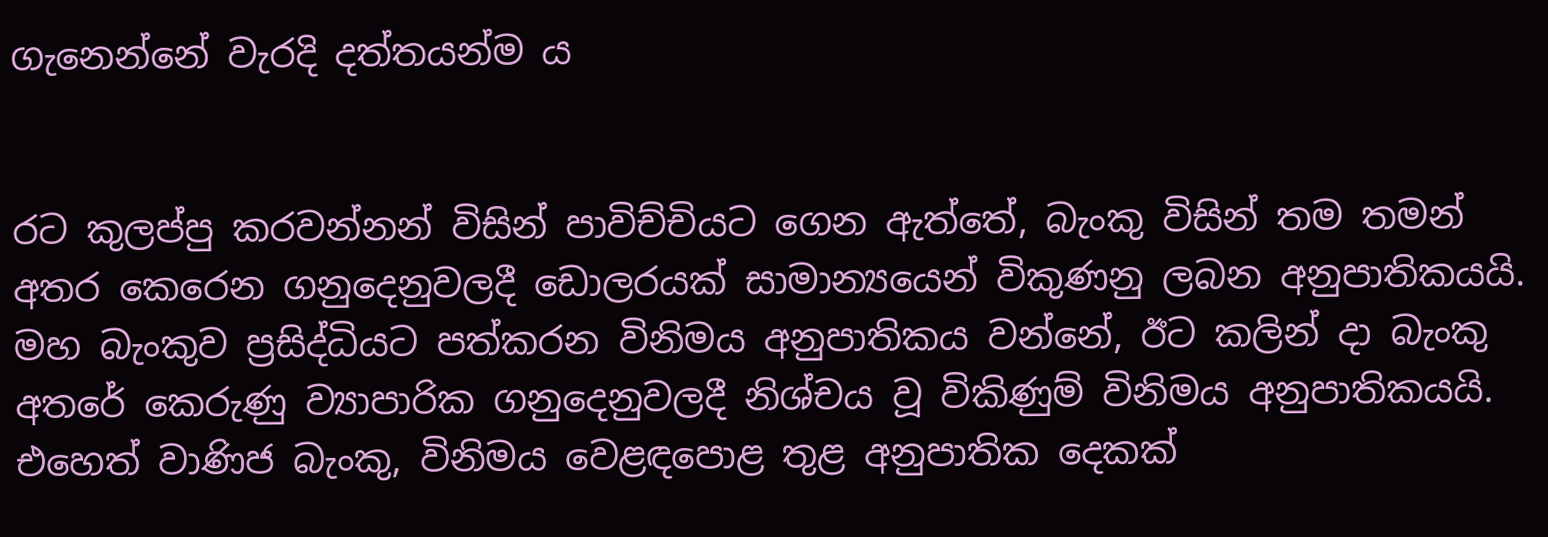ගැනෙන්නේ වැරදි දත්තයන්ම ය


රට කුලප්පු කරවන්නන් විසින් පාවිච්චියට ගෙන ඇත්තේ, බැංකු විසින් තම තමන් අතර කෙරෙන ගනුදෙනුවලදී ඩොලරයක් සාමාන්‍යයෙන් විකුණනු ලබන අනුපාතිකයයි. මහ බැංකුව ප්‍රසිද්ධියට පත්කරන විනිමය අනුපාතිකය වන්නේ, ඊට කලින් දා බැංකු අතරේ කෙරුණු ව්‍යාපාරික ගනුදෙනුවලදී නිශ්චය වූ විකිණුම් විනිමය අනුපාතිකයයි. එහෙත් වාණිජ බැංකු, විනිමය වෙළඳපොළ තුළ අනුපාතික දෙකක්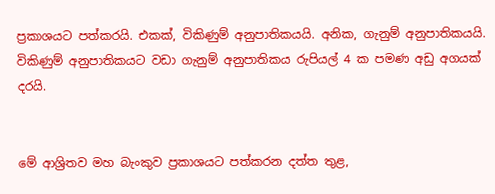ප්‍රකාශයට පත්කරයි. එකක්, විකිණුම් අනුපාතිකයයි. අනික, ගැනුම් අනුපාතිකයයි. විකිණුම් අනුපාතිකයට වඩා ගැනුම් අනුපාතිකය රුපියල් 4 ක පමණ අඩු අගයක් දරයි.


මේ ආශ්‍රිතව මහ බැංකුව ප්‍රකාශයට පත්කරන දත්ත තුළ,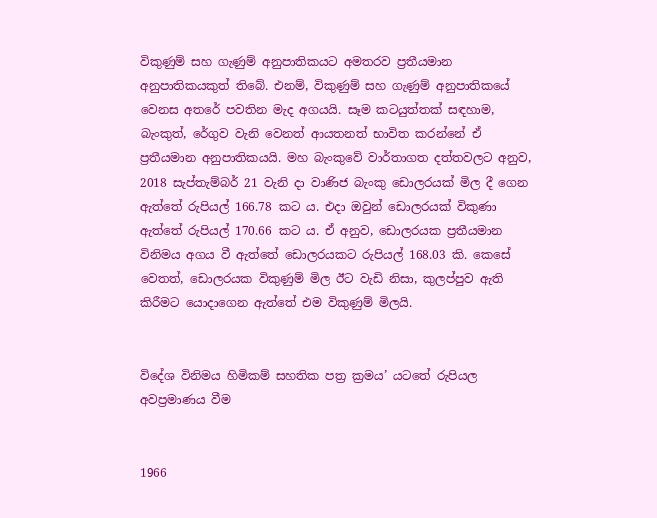විකුණුම් සහ ගැණුම් අනුපාතිකයට අමතරව ප්‍රතීයමාන අනුපාතිකයකුත් තිබේ. එනම්, විකුණුම් සහ ගැණුම් අනුපාතිකයේ වෙනස අතරේ පවතින මැද අගයයි. සෑම කටයුත්තක් සඳහාම, බැංකුත්, රේගුව වැනි වෙනත් ආයතනත් භාවිත කරන්නේ ඒ ප්‍රතීයමාන අනුපාතිකයයි. මහ බැංකුවේ වාර්තාගත දත්තවලට අනුව, 2018 සැප්තැම්බර් 21 වැනි දා වාණිජ බැංකු ඩොලරයක් මිල දී ගෙන ඇත්තේ රුපියල් 166.78 කට ය. එදා ඔවුන් ඩොලරයක් විකුණා ඇත්තේ රුපියල් 170.66 කට ය. ඒ අනුව, ඩොලරයක ප්‍රතීයමාන විනිමය අගය වී ඇත්තේ ඩොලරයකට රුපියල් 168.03 කි. කෙසේ වෙතත්, ඩොලරයක විකුණුම් මිල ඊට වැඩි නිසා, කුලප්පුව ඇති කිරීමට යොදාගෙන ඇත්තේ එම විකුණුම් මිලයි.


විදේශ විනිමය හිමිකම් සහතික පත්‍ර ක්‍රමය’ යටතේ රුපියල අවප්‍රමාණය වීම


1966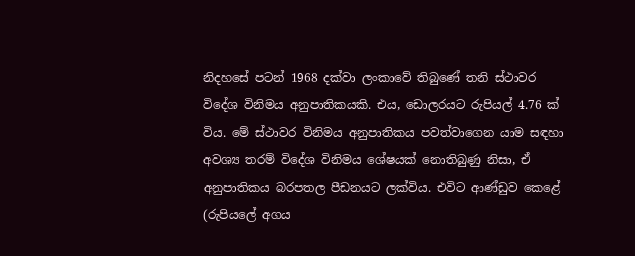නිදහසේ පටන් 1968 දක්වා ලංකාවේ තිබුණේ තනි ස්ථාවර විදේශ විනිමය අනුපාතිකයකි. එය, ඩොලරයට රුපියල් 4.76 ක් විය. මේ ස්ථාවර විනිමය අනුපාතිකය පවත්වාගෙන යාම සඳහා අවශ්‍ය තරම් විදේශ විනිමය ශේෂයක් නොතිබුණු නිසා, ඒ අනුපාතිකය බරපතල පීඩනයට ලක්විය. එවිට ආණ්ඩුව කෙළේ (රුපියලේ අගය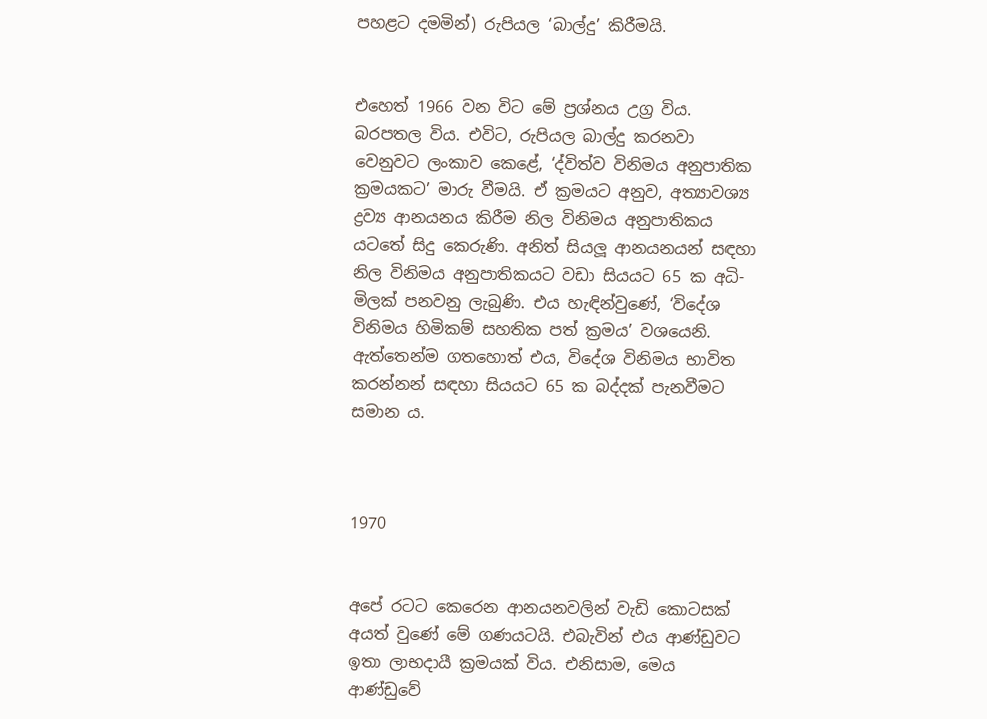පහළට දමමින්) රුපියල ‘බාල්දු’ කිරීමයි.


එහෙත් 1966 වන විට මේ ප්‍රශ්නය උග්‍ර විය. බරපතල විය. එවිට, රුපියල බාල්දු කරනවා වෙනුවට ලංකාව කෙළේ, ‘ද්විත්ව විනිමය අනුපාතික ක්‍රමයකට’ මාරු වීමයි. ඒ ක්‍රමයට අනුව, අත්‍යාවශ්‍ය ද්‍රව්‍ය ආනයනය කිරීම නිල විනිමය අනුපාතිකය යටතේ සිදු කෙරුණි. අනිත් සියලූ ආනයනයන් සඳහා නිල විනිමය අනුපාතිකයට වඩා සියයට 65 ක අධි-මිලක් පනවනු ලැබුණි. එය හැඳින්වුණේ, ‘විදේශ විනිමය හිමිකම් සහතික පත් ක්‍රමය’ වශයෙනි. ඇත්තෙන්ම ගතහොත් එය, විදේශ විනිමය භාවිත කරන්නන් සඳහා සියයට 65 ක බද්දක් පැනවීමට සමාන ය.



1970


අපේ රටට කෙරෙන ආනයනවලින් වැඩි කොටසක් අයත් වුණේ මේ ගණයටයි. එබැවින් එය ආණ්ඩුවට ඉතා ලාභදායී ක්‍රමයක් විය. එනිසාම, මෙය ආණ්ඩුවේ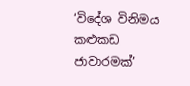‘විදේශ විනිමය කළුකඩ ජාවාරමක්’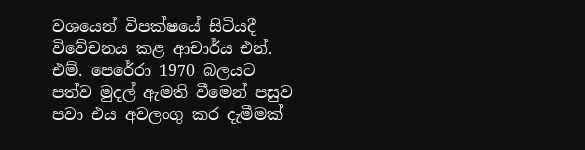වශයෙන් විපක්ෂයේ සිටියදී විවේචනය කළ ආචාර්ය එන්. එම්. පෙරේරා 1970 බලයට පත්ව මුදල් ඇමති වීමෙන් පසුව පවා එය අවලංගු කර දැමීමක්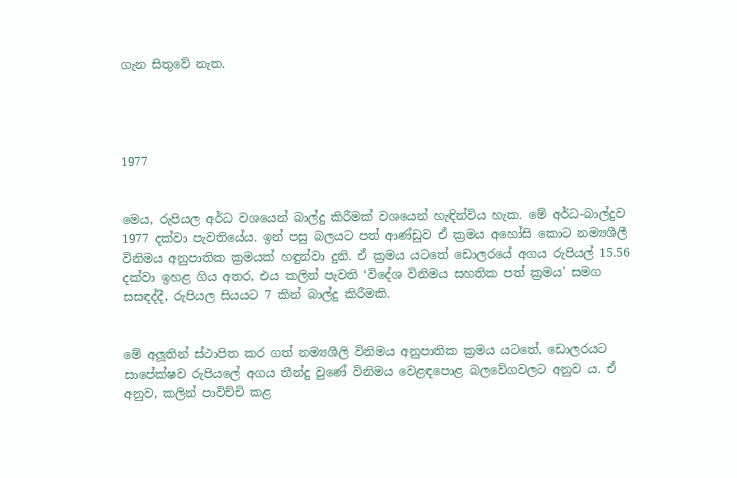ගැන සිතුවේ නැත.




1977


මෙය, රුපියල අර්ධ වශයෙන් බාල්දු කිරීමක් වශයෙන් හැඳින්විය හැක. මේ අර්ධ-බාල්දුව 1977 දක්වා පැවතියේය. ඉන් පසු බලයට පත් ආණ්ඩුව ඒ ක්‍රමය අහෝසි කොට නම්‍යශීලී විනිමය අනුපාතික ක්‍රමයක් හඳුන්වා දුනි. ඒ ක්‍රමය යටතේ ඩොලරයේ අගය රුපියල් 15.56 දක්වා ඉහළ ගිය අතර, එය කලින් පැවති ‘විදේශ විනිමය සහතික පත් ක්‍රමය’ සමග සසඳද්දී, රුපියල සියයට 7 කින් බාල්දු කිරීමකි.


මේ අලූතින් ස්ථාපිත කර ගත් නම්‍යශීලි විනිමය අනුපාතික ක්‍රමය යටතේ, ඩොලරයට සාපේක්ෂව රුපියලේ අගය තීන්දු වුණේ විනිමය වෙළඳපොළ බලවේගවලට අනුව ය. ඒ අනුව, කලින් පාවිච්චි කළ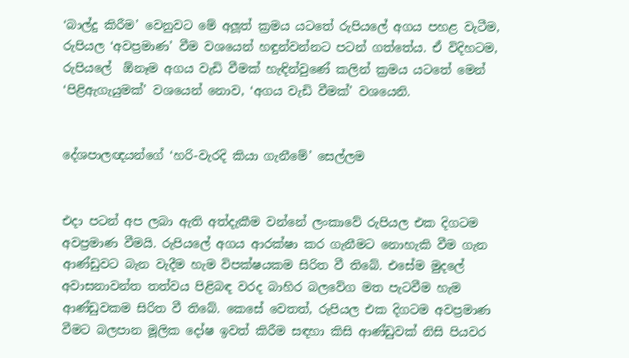‘බාල්දු කිරීම’ වෙනුවට මේ අලූත් ක්‍රමය යටතේ රුපියලේ අගය පහළ වැටීම, රුපියල ‘අවප්‍රමාණ’ වීම වශයෙන් හඳුන්වන්නට පටන් ගත්තේය. ඒ විදිහටම, රුපියලේ  ඕනෑම අගය වැඩි වීමක් හැඳින්වුණේ කලින් ක්‍රමය යටතේ මෙන් ‘පිළිඇගැයුමක්’ වශයෙන් නොව, ‘අගය වැඩි වීමක්’ වශයෙනි.


දේශපාලඥයන්ගේ ‘හරි-වැරදි කියා ගැනීමේ’ සෙල්ලම


එදා පටන් අප ලබා ඇති අත්දැකීම වන්නේ ලංකාවේ රුපියල එක දිගටම අවප්‍රමාණ වීමයි. රුපියලේ අගය ආරක්ෂා කර ගැනීමට නොහැකි වීම ගැන ආණ්ඩුවට බැන වැදීම හැම විපක්ෂයකම සිරිත වී තිබේ. එසේම මුදලේ අවාසනාවන්ත තත්වය පිළිබඳ වරද බාහිර බලවේග මත පැටවීම හැම ආණ්ඩුවකම සිරිත වී තිබේ. කෙසේ වෙතත්, රුපියල එක දිගටම අවප්‍රමාණ වීමට බලපාන මූලික දෝෂ ඉවත් කිරීම සඳහා කිසි ආණ්ඩුවක් නිසි පියවර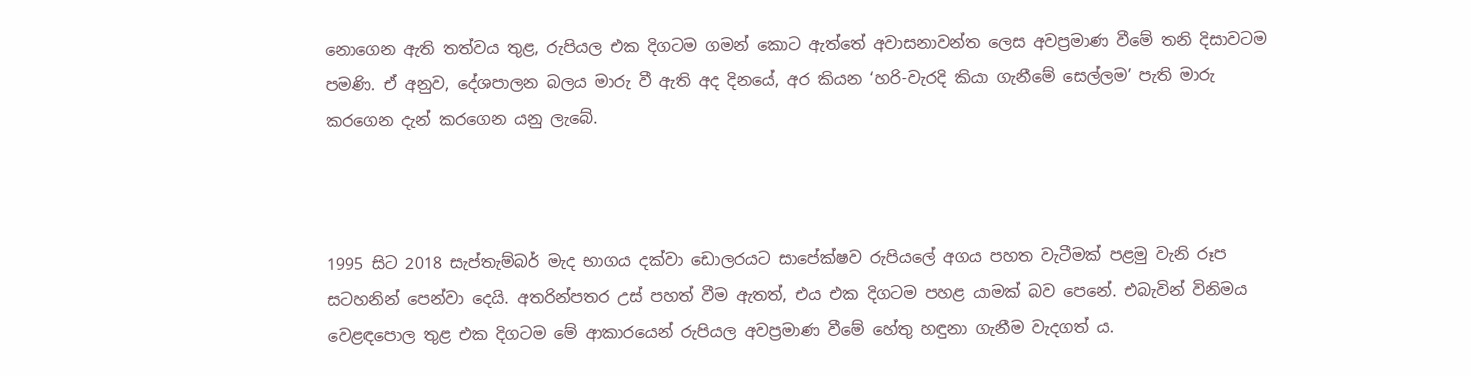නොගෙන ඇති තත්වය තුළ, රුපියල එක දිගටම ගමන් කොට ඇත්තේ අවාසනාවන්ත ලෙස අවප්‍රමාණ වීමේ තනි දිසාවටම පමණි. ඒ අනුව, දේශපාලන බලය මාරු වී ඇති අද දිනයේ, අර කියන ‘හරි-වැරදි කියා ගැනීමේ සෙල්ලම’ පැති මාරු කරගෙන දැන් කරගෙන යනු ලැබේ.



1995 සිට 2018 සැප්තැම්බර් මැද භාගය දක්වා ඩොලරයට සාපේක්ෂව රුපියලේ අගය පහත වැටීමක් පළමු වැනි රූප සටහනින් පෙන්වා දෙයි. අතරින්පතර උස් පහත් වීම ඇතත්, එය එක දිගටම පහළ යාමක් බව පෙනේ. එබැවින් විනිමය වෙළඳපොල තුළ එක දිගටම මේ ආකාරයෙන් රුපියල අවප්‍රමාණ වීමේ හේතු හඳුනා ගැනීම වැදගත් ය.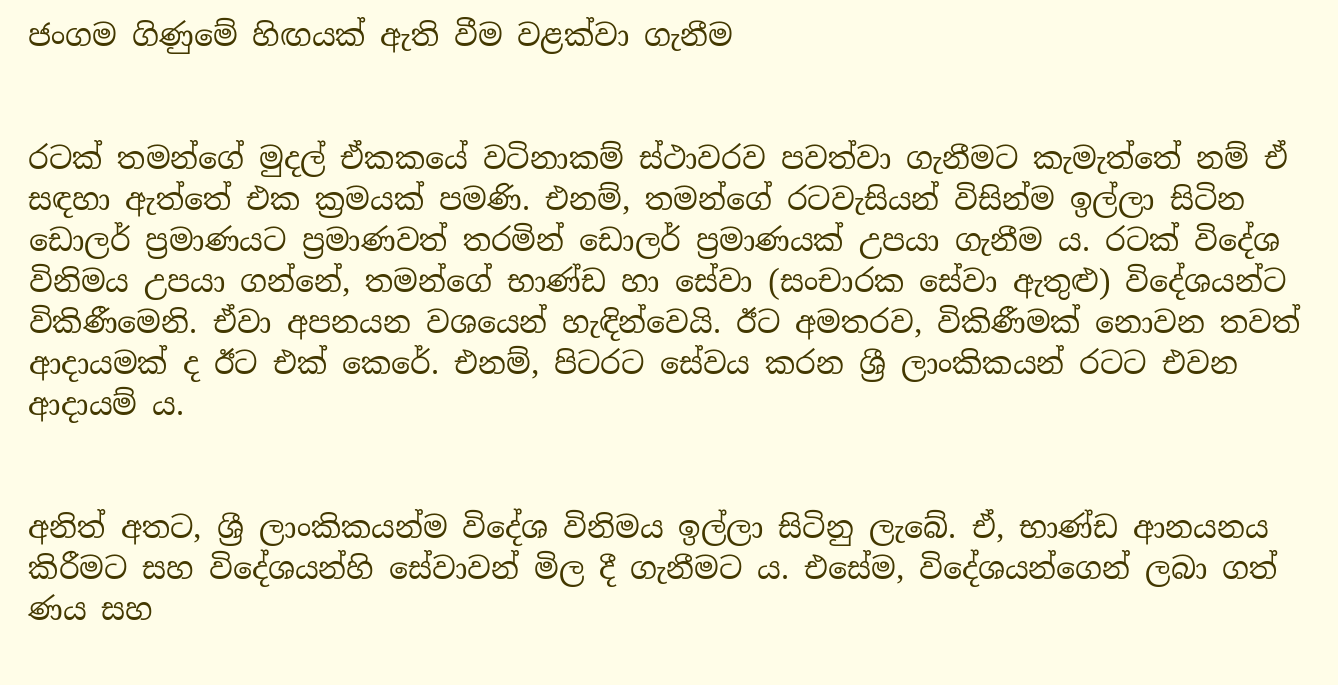ජංගම ගිණුමේ හිඟයක් ඇති වීම වළක්වා ගැනීම


රටක් තමන්ගේ මුදල් ඒකකයේ වටිනාකම් ස්ථාවරව පවත්වා ගැනීමට කැමැත්තේ නම් ඒ සඳහා ඇත්තේ එක ක්‍රමයක් පමණි. එනම්, තමන්ගේ රටවැසියන් විසින්ම ඉල්ලා සිටින ඩොලර් ප්‍රමාණයට ප්‍රමාණවත් තරමින් ඩොලර් ප්‍රමාණයක් උපයා ගැනීම ය. රටක් විදේශ විනිමය උපයා ගන්නේ, තමන්ගේ භාණ්ඩ හා සේවා (සංචාරක සේවා ඇතුළු) විදේශයන්ට විකිණීමෙනි. ඒවා අපනයන වශයෙන් හැඳින්වෙයි. ඊට අමතරව, විකිණීමක් නොවන තවත් ආදායමක් ද ඊට එක් කෙරේ. එනම්, පිටරට සේවය කරන ශ්‍රී ලාංකිකයන් රටට එවන ආදායම් ය.


අනිත් අතට, ශ්‍රී ලාංකිකයන්ම විදේශ විනිමය ඉල්ලා සිටිනු ලැබේ. ඒ, භාණ්ඩ ආනයනය කිරීමට සහ විදේශයන්හි සේවාවන් මිල දී ගැනීමට ය. එසේම, විදේශයන්ගෙන් ලබා ගත් ණය සහ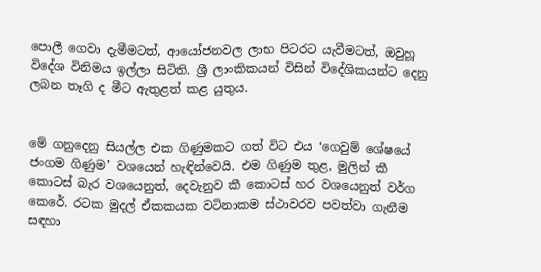පොලී ගෙවා දැමීමටත්, ආයෝජනවල ලාභ පිටරට යැවීමටත්, ඔවුහූ විදේශ විනිමය ඉල්ලා සිටිති. ශ්‍රී ලාංකිකයන් විසින් විදේශිකයන්ට දෙනු ලබන තෑගි ද මීට ඇතුළත් කළ යුතුය.


මේ ගනුදෙනු සියල්ල එක ගිණුමකට ගත් විට එය ‘ගෙවුම් ශේෂයේ ජංගම ගිණුම’ වශයෙන් හැඳින්වෙයි. එම ගිණුම තුළ, මුලින් කී කොටස් බැර වශයෙනුත්, දෙවැනුව කී කොටස් හර වශයෙනුත් වර්ග කෙරේ. රටක මුදල් ඒකකයක වටිනාකම ස්ථාවරව පවත්වා ගැනීම සඳහා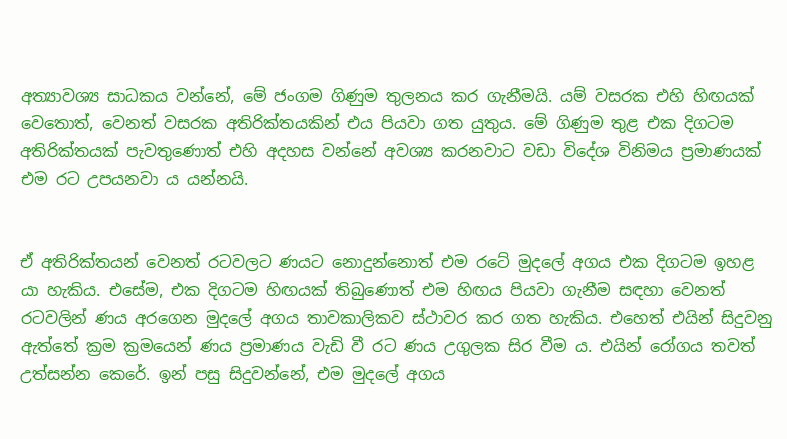අත්‍යාවශ්‍ය සාධකය වන්නේ, මේ ජංගම ගිණුම තුලනය කර ගැනීමයි. යම් වසරක එහි හිඟයක් වෙතොත්, වෙනත් වසරක අතිරික්තයකින් එය පියවා ගත යුතුය. මේ ගිණුම තුළ එක දිගටම අතිරික්තයක් පැවතුණොත් එහි අදහස වන්නේ අවශ්‍ය කරනවාට වඩා විදේශ විනිමය ප්‍රමාණයක් එම රට උපයනවා ය යන්නයි.


ඒ අතිරික්තයන් වෙනත් රටවලට ණයට නොදුන්නොත් එම රටේ මුදලේ අගය එක දිගටම ඉහළ යා හැකිය. එසේම, එක දිගටම හිඟයක් තිබුණොත් එම හිඟය පියවා ගැනීම සඳහා වෙනත් රටවලින් ණය අරගෙන මුදලේ අගය තාවකාලිකව ස්ථාවර කර ගත හැකිය. එහෙත් එයින් සිදුවනු ඇත්තේ ක්‍රම ක්‍රමයෙන් ණය ප්‍රමාණය වැඩි වී රට ණය උගුලක සිර වීම ය. එයින් රෝගය තවත් උත්සන්න කෙරේ. ඉන් පසු සිදුවන්නේ, එම මුදලේ අගය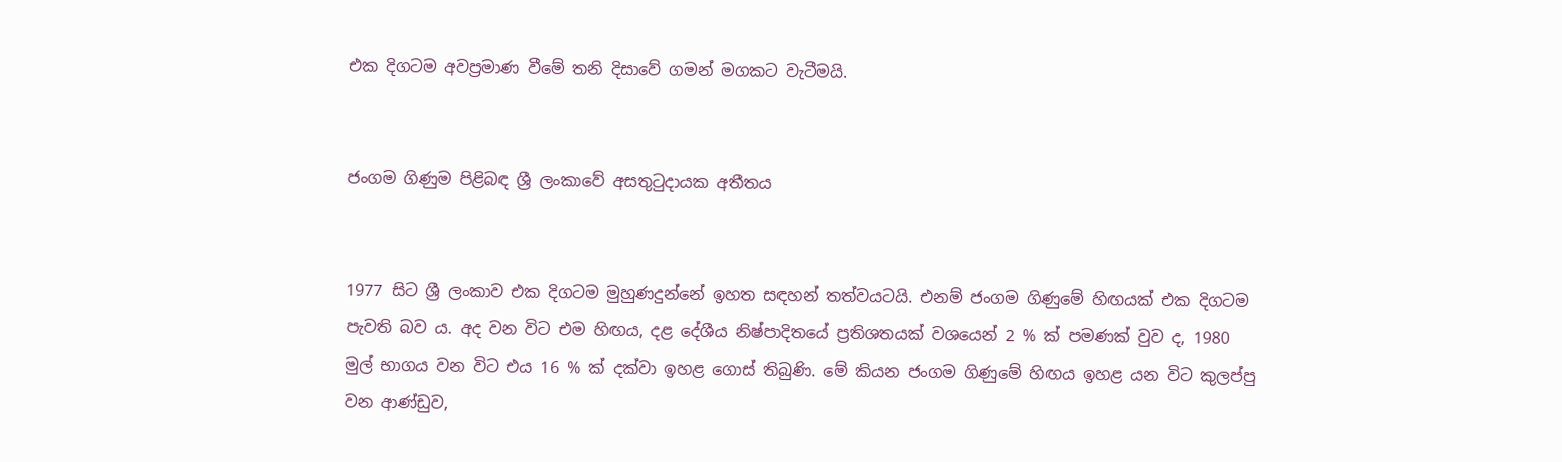එක දිගටම අවප්‍රමාණ වීමේ තනි දිසාවේ ගමන් මගකට වැටීමයි.


ජංගම ගිණුම පිළිබඳ ශ්‍රී ලංකාවේ අසතුටුදායක අතීතය


1977 සිට ශ්‍රී ලංකාව එක දිගටම මුහුණදුන්නේ ඉහත සඳහන් තත්වයටයි. එනම් ජංගම ගිණුමේ හිඟයක් එක දිගටම පැවති බව ය. අද වන විට එම හිඟය, දළ දේශීය නිෂ්පාදිතයේ ප්‍රතිශතයක් වශයෙන් 2 % ක් පමණක් වුව ද, 1980 මුල් භාගය වන විට එය 16 % ක් දක්වා ඉහළ ගොස් තිබුණි. මේ කියන ජංගම ගිණුමේ හිඟය ඉහළ යන විට කුලප්පු වන ආණ්ඩුව,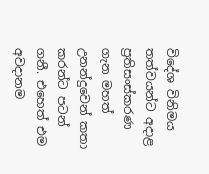විදේශ විනිමය තත්වයන්ට අදාළ ප්‍රතිසංස්කරණ ගැන මහත් උනන්දුවෙන් කතා කරන්ට පටන් ගනී. එහෙත් එම අවදානම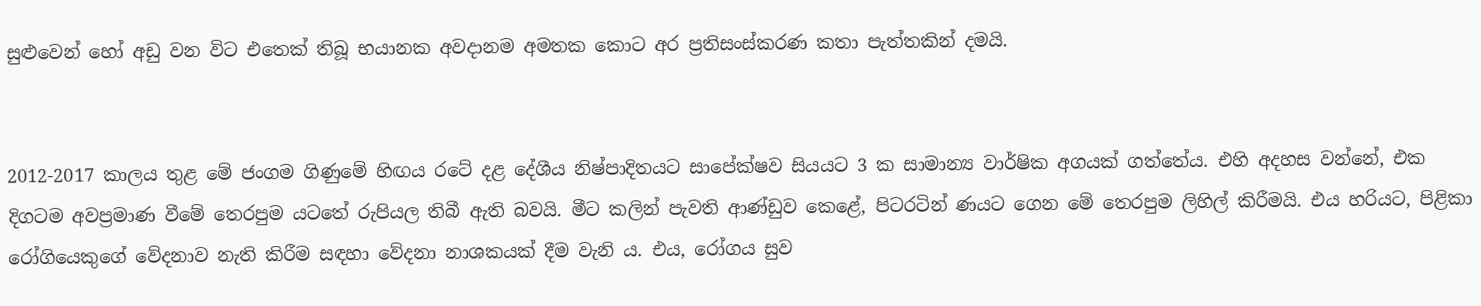සුළුවෙන් හෝ අඩු වන විට එතෙක් තිබූ භයානක අවදානම අමතක කොට අර ප්‍රතිසංස්කරණ කතා පැත්තකින් දමයි.


2012-2017 කාලය තුළ මේ ජංගම ගිණුමේ හිඟය රටේ දළ දේශීය නිෂ්පාදිතයට සාපේක්ෂව සියයට 3 ක සාමාන්‍ය වාර්ෂික අගයක් ගත්තේය. එහි අදහස වන්නේ, එක දිගටම අවප්‍රමාණ වීමේ තෙරපුම යටතේ රුපියල තිබී ඇති බවයි. මීට කලින් පැවති ආණ්ඩුව කෙළේ, පිටරටින් ණයට ගෙන මේ තෙරපුම ලිහිල් කිරීමයි. එය හරියට, පිළිකා රෝගියෙකුගේ වේදනාව නැති කිරීම සඳහා වේදනා නාශකයක් දීම වැනි ය. එය, රෝගය සුව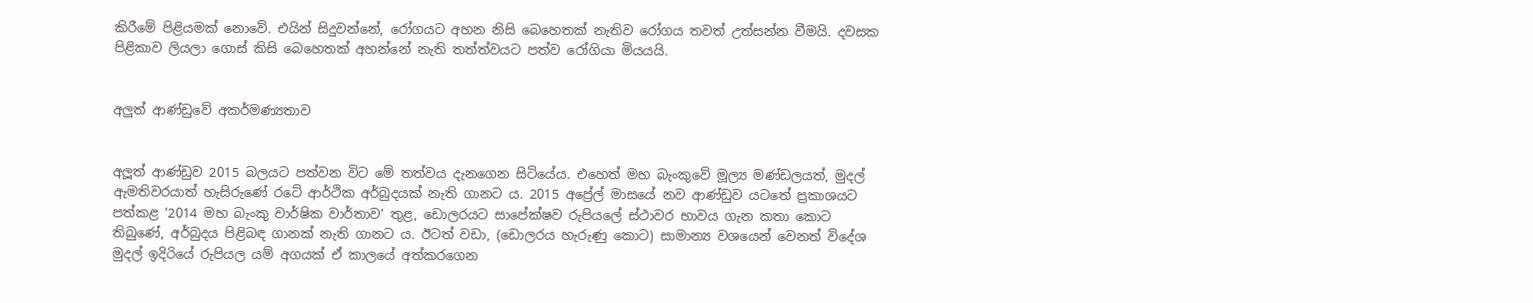කිරීමේ පිළියමක් නොවේ. එයින් සිදුවන්නේ, රෝගයට අහන නිසි බෙහෙතක් නැතිව රෝගය තවත් උත්සන්න වීමයි. දවසක පිළිකාව ලියලා ගොස් කිසි බෙහෙතක් අහන්නේ නැති තත්ත්වයට පත්ව රෝගියා මියයයි.


අලුත් ආණ්ඩුවේ අකර්මණ්‍යතාව


අලූත් ආණ්ඩුව 2015 බලයට පත්වන විට මේ තත්වය දැනගෙන සිටියේය. එහෙත් මහ බැංකුවේ මූල්‍ය මණ්ඩලයත්, මුදල් ඇමතිවරයාත් හැසිරුණේ රටේ ආර්ථික අර්බුදයක් නැති ගානට ය. 2015 අප්‍රේල් මාසයේ නව ආණ්ඩුව යටතේ ප්‍රකාශයට පත්කළ ‘2014 මහ බැංකු වාර්ෂික වාර්තාව’ තුළ, ඩොලරයට සාපේක්ෂව රුපියලේ ස්ථාවර භාවය ගැන කතා කොට තිබුණේ, අර්බුදය පිළිබඳ ගානක් නැති ගානට ය. ඊටත් වඩා, (ඩොලරය හැරුණු කොට) සාමාන්‍ය වශයෙන් වෙනත් විදේශ මුදල් ඉදිරියේ රුපියල යම් අගයක් ඒ කාලයේ අත්කරගෙන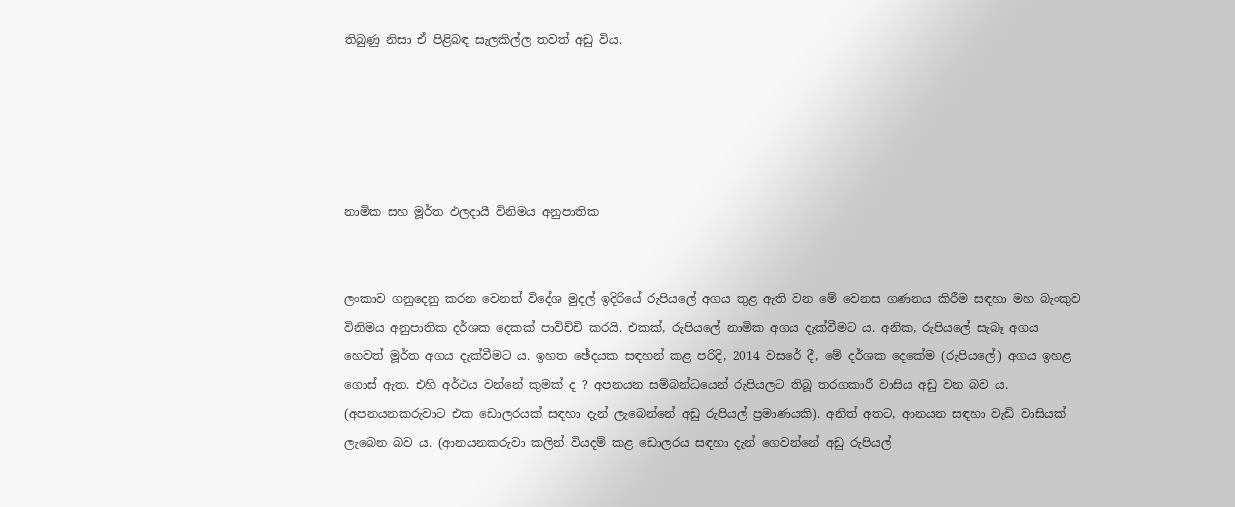තිබුණු නිසා ඒ පිළිබඳ සැලකිල්ල තවත් අඩු විය.





නාමික සහ මූර්ත ඵලදායී විනිමය අනුපාතික


ලංකාව ගනුදෙනු කරන වෙනත් විදේශ මුදල් ඉදිරියේ රුපියලේ අගය තුළ ඇති වන මේ වෙනස ගණනය කිරීම සඳහා මහ බැංකුව විනිමය අනුපාතික දර්ශක දෙකක් පාවිච්චි කරයි. එකක්, රුපියලේ නාමික අගය දැක්වීමට ය. අනික, රුපියලේ සැබෑ අගය හෙවත් මූර්ත අගය දැක්වීමට ය. ඉහත ඡේදයක සඳහන් කළ පරිදි, 2014 වසරේ දී, මේ දර්ශක දෙකේම (රුපියලේ) අගය ඉහළ ගොස් ඇත. එහි අර්ථය වන්නේ කුමක් ද ? අපනයන සම්බන්ධයෙන් රුපියලට තිබූ තරගකාරී වාසිය අඩු වන බව ය. (අපනයනකරුවාට එක ඩොලරයක් සඳහා දැන් ලැබෙන්නේ අඩු රුපියල් ප්‍රමාණයකි). අනිත් අතට, ආනයන සඳහා වැඩි වාසියක් ලැබෙන බව ය. (ආනයනකරුවා කලින් වියදම් කළ ඩොලරය සඳහා දැන් ගෙවන්නේ අඩු රුපියල්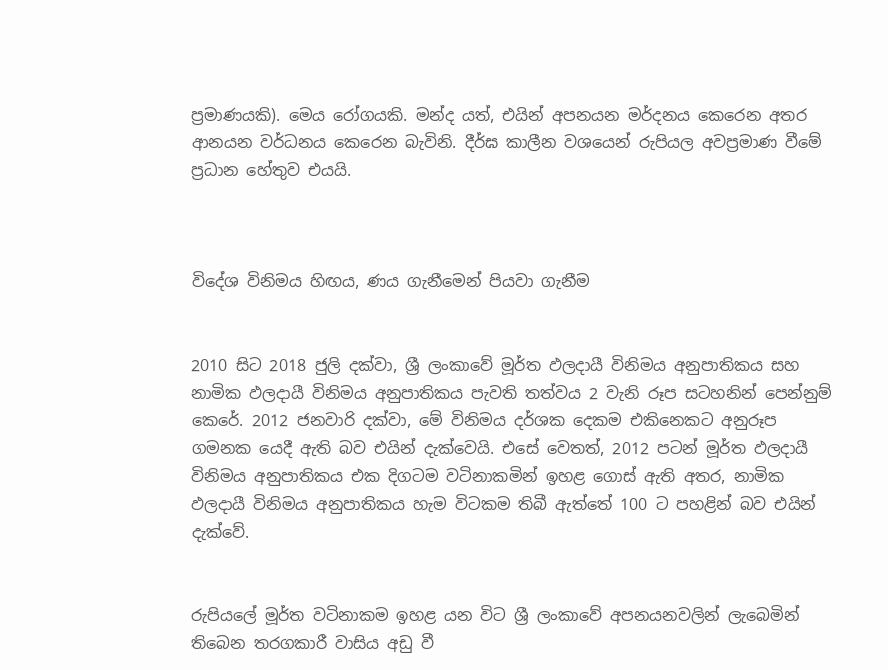ප්‍රමාණයකි). මෙය රෝගයකි. මන්ද යත්, එයින් අපනයන මර්දනය කෙරෙන අතර ආනයන වර්ධනය කෙරෙන බැවිනි. දීර්ඝ කාලීන වශයෙන් රුපියල අවප්‍රමාණ වීමේ ප්‍රධාන හේතුව එයයි.



විදේශ විනිමය හිඟය, ණය ගැනීමෙන් පියවා ගැනීම


2010 සිට 2018 ජුලි දක්වා, ශ්‍රී ලංකාවේ මූර්ත ඵලදායී විනිමය අනුපාතිකය සහ නාමික ඵලදායී විනිමය අනුපාතිකය පැවති තත්වය 2 වැනි රූප සටහනින් පෙන්නුම් කෙරේ. 2012 ජනවාරි දක්වා, මේ විනිමය දර්ශක දෙකම එකිනෙකට අනුරූප ගමනක යෙදී ඇති බව එයින් දැක්වෙයි. එසේ වෙතත්, 2012 පටන් මූර්ත ඵලදායී විනිමය අනුපාතිකය එක දිගටම වටිනාකමින් ඉහළ ගොස් ඇති අතර, නාමික ඵලදායී විනිමය අනුපාතිකය හැම විටකම තිබී ඇත්තේ 100 ට පහළින් බව එයින් දැක්වේ.


රුපියලේ මූර්ත වටිනාකම ඉහළ යන විට ශ්‍රී ලංකාවේ අපනයනවලින් ලැබෙමින් තිබෙන තරගකාරී වාසිය අඩු වී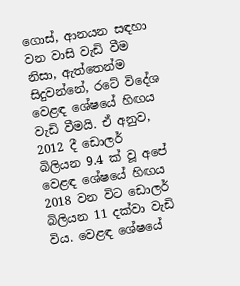ගොස්, ආනයන සඳහා වන වාසි වැඩි වීම නිසා, ඇත්තෙන්ම සිදුවන්නේ, රටේ විදේශ වෙළඳ ශේෂයේ හිඟය වැඩි වීමයි. ඒ අනුව, 2012 දී ඩොලර් බිලියන 9.4 ක් වූ අපේ වෙළඳ ශේෂයේ හිඟය 2018 වන විට ඩොලර් බිලියන 11 දක්වා වැඩි විය. වෙළඳ ශේෂයේ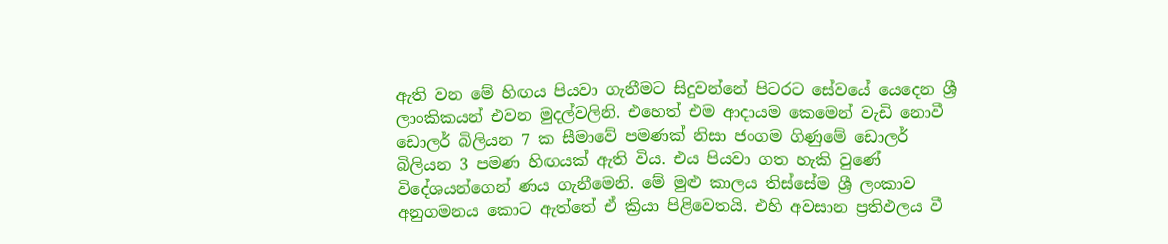ඇති වන මේ හිඟය පියවා ගැනීමට සිදුවන්නේ පිටරට සේවයේ යෙදෙන ශ්‍රී ලාංකිකයන් එවන මුදල්වලිනි. එහෙත් එම ආදායම කෙමෙන් වැඩි නොවී ඩොලර් බිලියන 7 ක සීමාවේ පමණක් නිසා ජංගම ගිණුමේ ඩොලර් බිලියන 3 පමණ හිඟයක් ඇති විය. එය පියවා ගත හැකි වුණේ විදේශයන්ගෙන් ණය ගැනීමෙනි. මේ මුළු කාලය තිස්සේම ශ්‍රී ලංකාව අනුගමනය කොට ඇත්තේ ඒ ක්‍රියා පිළිවෙතයි. එහි අවසාන ප්‍රතිඵලය වී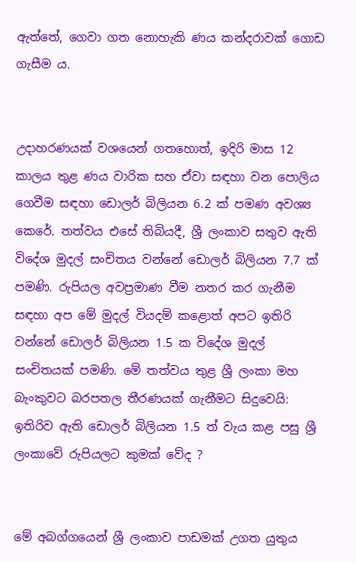ඇත්තේ, ගෙවා ගත නොහැකි ණය කන්දරාවක් ගොඩ ගැසීම ය.


උදාහරණයක් වශයෙන් ගතහොත්, ඉදිරි මාස 12 කාලය තුළ ණය වාරික සහ ඒවා සඳහා වන පොලිය ගෙවීම සඳහා ඩොලර් බිලියන 6.2 ක් පමණ අවශ්‍ය කෙරේ. තත්වය එසේ තිබියදී, ශ්‍රී ලංකාව සතුව ඇති විදේශ මුදල් සංචිතය වන්නේ ඩොලර් බිලියන 7.7 ක් පමණි. රුපියල අවප්‍රමාණ වීම නතර කර ගැනීම සඳහා අප මේ මුදල් වියදම් කළොත් අපට ඉතිරි වන්නේ ඩොලර් බිලියන 1.5 ක විදේශ මුදල් සංචිතයක් පමණි. මේ තත්වය තුළ ශ්‍රී ලංකා මහ බැංකුවට බරපතල තීරණයක් ගැනීමට සිදුවෙයි: ඉතිරිව ඇති ඩොලර් බිලියන 1.5 ත් වැය කළ පසු ශ්‍රී ලංකාවේ රුපියලට කුමක් වේද ?


මේ අබග්ගයෙන් ශ්‍රී ලංකාව පාඩමක් උගත යුතුය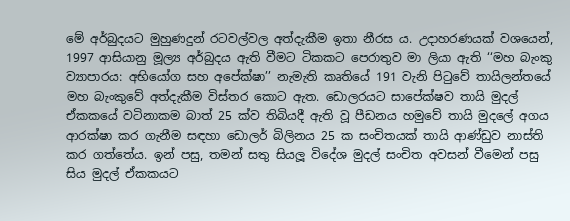මේ අර්බුදයට මුහුණදුන් රටවල්වල අත්දැකීම ඉතා නීරස ය. උදාහරණයක් වශයෙන්, 1997 ආසියානු මූල්‍ය අර්බුදය ඇති වීමට ටිකකට පෙරාතුව මා ලියා ඇති ‘‘මහ බැංකු ව්‍යාපාරය: අභියෝග සහ අපේක්ෂා’’ නැමැති කෘතියේ 191 වැනි පිටුවේ තායිලන්තයේ මහ බැංකුවේ අත්දැකීම විස්තර කොට ඇත. ඩොලරයට සාපේක්ෂව තායි මුදල් ඒකකයේ වටිනාකම බාත් 25 ක්ව තිබියදී ඇති වූ පීඩනය හමුවේ තායි මුදලේ අගය ආරක්ෂා කර ගැනීම සඳහා ඩොලර් බිලිනය 25 ක සංචිතයක් තායි ආණ්ඩුව නාස්ති කර ගත්තේය. ඉන් පසු, තමන් සතු සියලූ විදේශ මුදල් සංචිත අවසන් වීමෙන් පසු සිය මුදල් ඒකකයට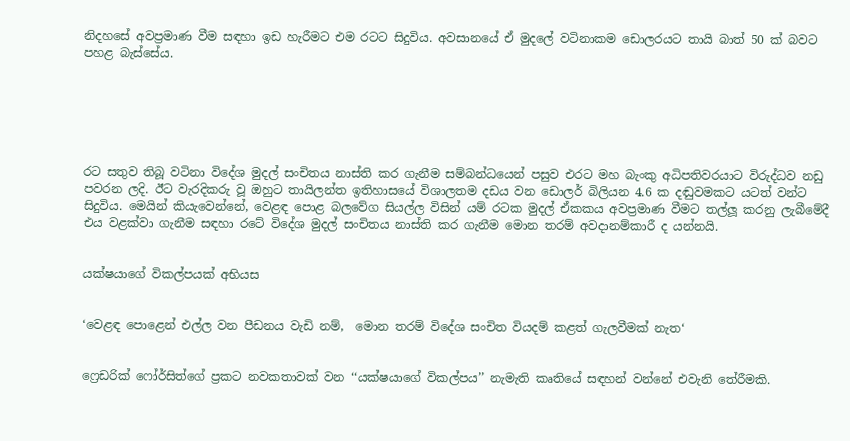නිදහසේ අවප්‍රමාණ වීම සඳහා ඉඩ හැරීමට එම රටට සිදුවිය. අවසානයේ ඒ මුදලේ වටිනාකම ඩොලරයට තායි බාත් 50 ක් බවට පහළ බැස්සේය.






රට සතුව තිබූ වටිනා විදේශ මුදල් සංචිතය නාස්ති කර ගැනීම සම්බන්ධයෙන් පසුව එරට මහ බැංකු අධිපතිවරයාට විරුද්ධව නඩු පවරන ලදි. ඊට වැරදිකරු වූ ඔහුට තායිලන්ත ඉතිහාසයේ විශාලතම දඩය වන ඩොලර් බිලියන 4.6 ක දඬුවමකට යටත් වන්ට සිදුවිය. මෙයින් කියැවෙන්නේ, වෙළඳ පොළ බලවේග සියල්ල විසින් යම් රටක මුදල් ඒකකය අවප්‍රමාණ වීමට තල්ලූ කරනු ලැබීමේදී එය වළක්වා ගැනීම සඳහා රටේ විදේශ මුදල් සංචිතය නාස්ති කර ගැනීම මොන තරම් අවදානම්කාරී ද යන්නයි.


යක්ෂයාගේ විකල්පයක් අභියස


‘වෙළඳ පොළෙන් එල්ල වන පීඩනය වැඩි නම්,  මොන තරම් විදේශ සංචිත වියදම් කළත් ගැලවීමක් නැත‘


ෆ්‍රෙඩරික් ෆෝර්සිත්ගේ ප්‍රකට නවකතාවක් වන ‘‘යක්ෂයාගේ විකල්පය’’ නැමැති කෘතියේ සඳහන් වන්නේ එවැනි තේරීමකි.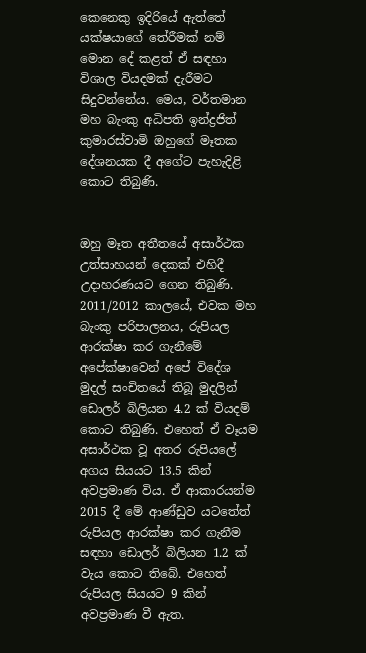කෙනෙකු ඉදිරියේ ඇත්තේ යක්ෂයාගේ තේරීමක් නම් මොන දේ කළත් ඒ සඳහා විශාල වියදමක් දැරීමට සිදුවන්නේය. මෙය, වර්තමාන මහ බැංකු අධිපති ඉන්ද්‍රජිත් කුමාරස්වාමි ඔහුගේ මෑතක දේශනයක දී අගේට පැහැදිළි කොට තිබුණි.


ඔහු මෑත අතීතයේ අසාර්ථක උත්සාහයන් දෙකක් එහිදී උදාහරණයට ගෙන තිබුණි. 2011/2012 කාලයේ, එවක මහ බැංකු පරිපාලනය, රුපියල ආරක්ෂා කර ගැනීමේ අපේක්ෂාවෙන් අපේ විදේශ මුදල් සංචිතයේ තිබූ මුදලින් ඩොලර් බිලියන 4.2 ක් වියදම් කොට තිබුණි. එහෙත් ඒ වෑයම අසාර්ථක වූ අතර රුපියලේ අගය සියයට 13.5 කින් අවප්‍රමාණ විය. ඒ ආකාරයන්ම 2015 දී මේ ආණ්ඩුව යටතේත් රුපියල ආරක්ෂා කර ගැනීම සඳහා ඩොලර් බිලියන 1.2 ක් වැය කොට තිබේ. එහෙත් රුපියල සියයට 9 කින් අවප්‍රමාණ වී ඇත.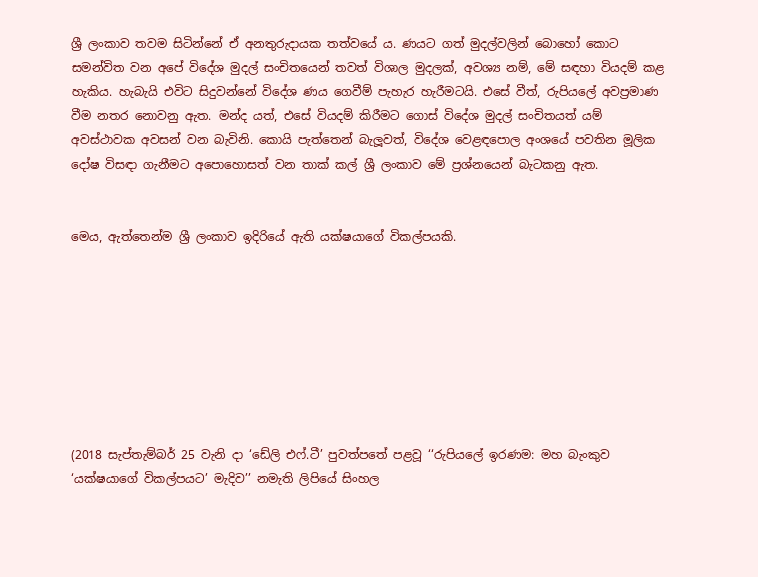ශ්‍රී ලංකාව තවම සිටින්නේ ඒ අනතුරුදායක තත්වයේ ය. ණයට ගත් මුදල්වලින් බොහෝ කොට සමන්විත වන අපේ විදේශ මුදල් සංචිතයෙන් තවත් විශාල මුදලක්, අවශ්‍ය නම්, මේ සඳහා වියදම් කළ හැකිය. හැබැයි එවිට සිදුවන්නේ විදේශ ණය ගෙවීම් පැහැර හැරීමටයි. එසේ වීත්, රුපියලේ අවප්‍රමාණ වීම නතර නොවනු ඇත. මන්ද යත්, එසේ වියදම් කිරීමට ගොස් විදේශ මුදල් සංචිතයත් යම් අවස්ථාවක අවසන් වන බැවිනි. කොයි පැත්තෙන් බැලූවත්, විදේශ වෙළඳපොල අංශයේ පවතින මූලික දෝෂ විසඳා ගැනීමට අපොහොසත් වන තාක් කල් ශ්‍රී ලංකාව මේ ප්‍රශ්නයෙන් බැටකනු ඇත.


මෙය, ඇත්තෙන්ම ශ්‍රී ලංකාව ඉදිරියේ ඇති යක්ෂයාගේ විකල්පයකි.








(2018 සැප්තැම්බර් 25 වැනි දා ‘ඩේලි එෆ්.ටී’ පුවත්පතේ පළවූ ‘‘රුපියලේ ඉරණම: මහ බැංකුව ‘යක්ෂයාගේ විකල්පයට’ මැදිව’’ නමැති ලිපියේ සිංහල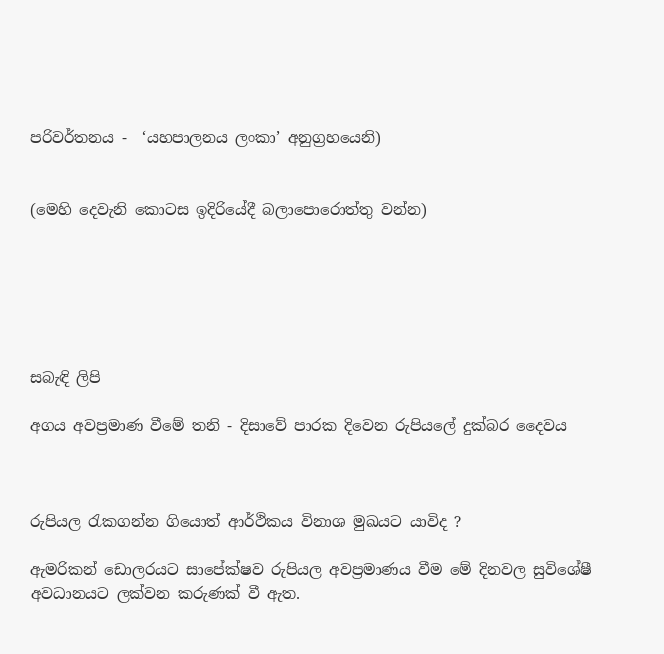පරිවර්තනය -  ‘යහපාලනය ලංකා’ අනුග්‍රහයෙනි)


(මෙහි දෙවැනි කොටස ඉදිරියේදී බලාපොරොත්තු වන්න)






සබැඳි ලිපි

අගය අවප්‍රමාණ වීමේ තනි - දිසාවේ පාරක දිවෙන රුපියලේ දුක්බර දෛවය



රුපියල රැකගන්න ගියොත් ආර්ථිකය විනාශ මුඛයට යාවිද ?

ඇමරිකන් ඩොලරයට සාපේක්ෂව රුපියල අවප්‍රමාණය වීම මේ දිනවල සුවිශේෂී අවධානයට ලක්වන කරුණක් වී ඇත.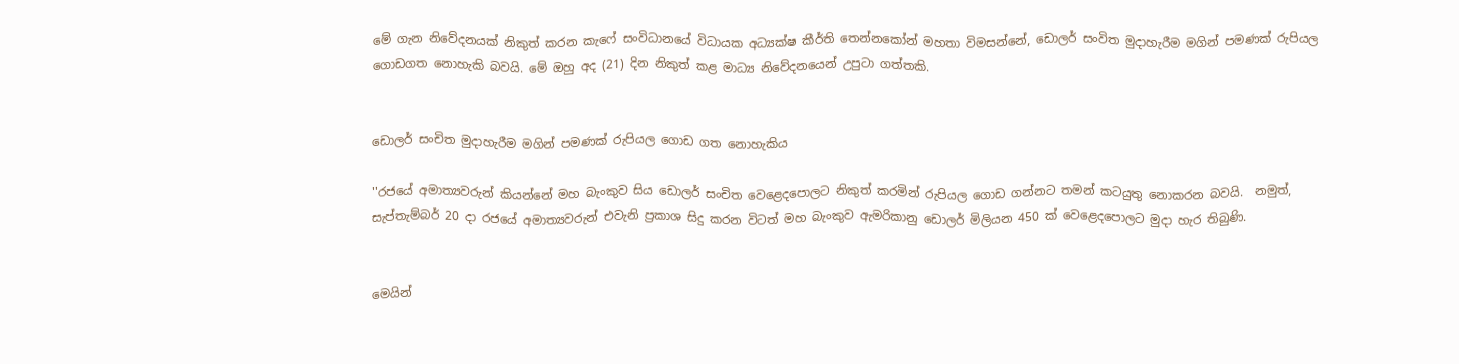මේ ගැන නිවේදනයක් නිකුත් කරන කැෆේ සංවිධානයේ විධායක අධ්‍යක්ෂ කීර්ති තෙන්නකෝන් මහතා විමසන්නේ, ඩොලර් සංවිත මුදාහැරීම මගින් පමණක් රුපියල ගොඩගත නොහැකි බවයි. මේ ඔහු අද (21) දින නිකුත් කළ මාධ්‍ය නිවේදනයෙන් උපුටා ගත්තකි.


ඩොලර් සංචිත මුදාහැරීම මගින් පමණක් රුපියල ගොඩ ගත නොහැකිය

''රජයේ අමාත්‍යවරුන් කියන්නේ මහ බැංකුව සිය ඩොලර් සංචිත වෙළෙදපොලට නිකුත් කරමින් රුපියල ගොඩ ගන්නට තමන් කටයුතු නොකරන බවයි.  නමුත්, සැප්තැම්බර් 20 දා රජයේ අමාත්‍යවරුන් එවැනි ප්‍ර‍කාශ සිදු කරන විටත් මහ බැංකුව ඇමරිකානු ඩොලර් මිලියන 450 ක් වෙළෙදපොලට මුදා හැර තිබුණි.


මෙයින්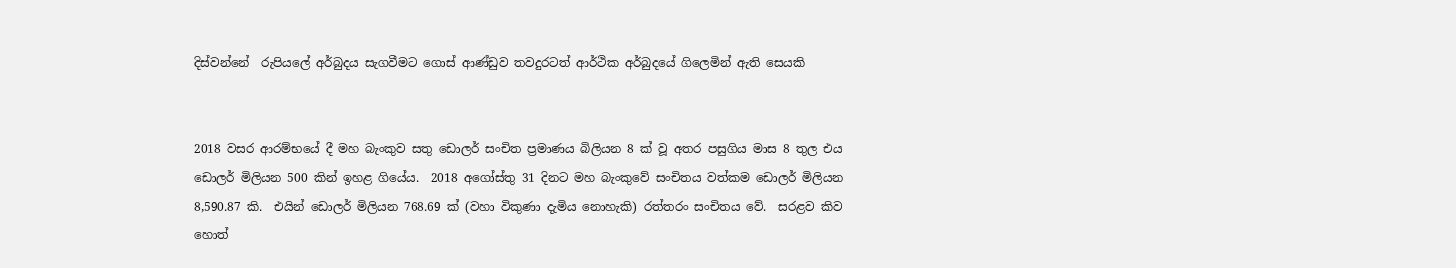දිස්වන්නේ  රුපියලේ අර්බුදය සැගවීමට ගොස් ආණ්ඩුව තවදුරටත් ආර්ථික අර්බුදයේ ගිලෙමින් ඇති සෙයකි


2018 වසර ආරම්භයේ දී මහ බැංකුව සතු ඩොලර් සංචිත ප්‍ර‍මාණය බිලියන 8 ක් වූ අතර පසුගිය මාස 8 තුල එය ඩොලර් මිලියන 500 කින් ඉහළ ගියේය.  2018 අගෝස්තු 31 දිනට මහ බැංකුවේ සංචිතය වත්කම ඩොලර් මිලියන 8,590.87 කි.  එයින් ඩොලර් මිලියන 768.69 ක් (වහා විකුණා දැමිය නොහැකි) රත්තරං සංචිතය වේ.  සරළව කිව හොත්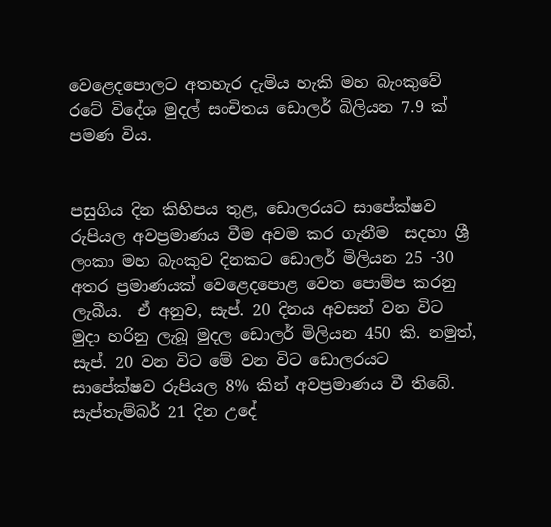වෙළෙදපොලට අතහැර දැමිය හැකි මහ බැංකුවේ රටේ විදේශ මුදල් සංචිතය ඩොලර් බිලියන 7.9 ක් පමණ විය.


පසුගිය දින කිහිපය තුළ, ඩොලරයට සාපේක්ෂව රුපියල අවප්‍ර‍මාණය වීම අවම කර ගැනීම  සදහා ශ්‍රී ලංකා මහ බැංකුව දිනකට ඩොලර් මිලියන 25 -30 අතර ප්‍ර‍මාණයක් වෙළෙදපොළ වෙත පොම්ප කරනු ලැබීය.  ඒ අනුව, සැප්. 20 දිනය අවසන් වන විට මුදා හරිනු ලැබූ මුදල ඩොලර් මිලියන 450 කි. නමුත්, සැප්. 20 වන විට මේ වන විට ඩොලරයට සාපේක්ෂව රුපියල 8% කින් අවප්‍ර‍මාණය වී තිබේ. සැප්තැම්බර් 21 දින උදේ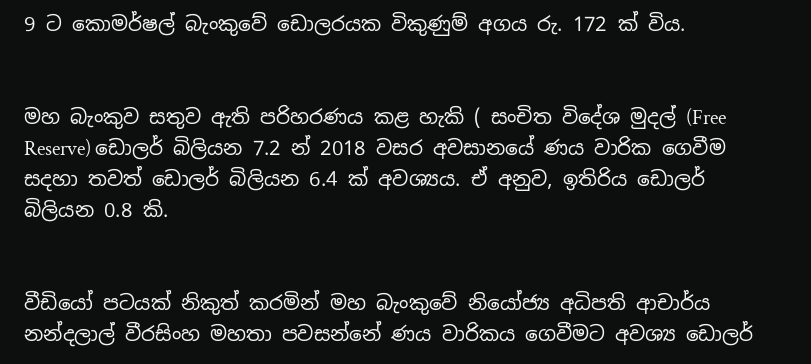9 ට කොමර්ෂල් බැංකුවේ ඩොලරයක විකුණුම් අගය රු. 172 ක් විය.


මහ බැංකුව සතුව ඇති පරිහරණය කළ හැකි ( සංචිත විදේශ මුදල් (Free Reserve) ඩොලර් බිලියන 7.2 න් 2018 වසර අවසානයේ ණය වාරික ගෙවීම සදහා තවත් ඩොලර් බිලියන 6.4 ක් අවශ්‍යය. ඒ අනුව, ඉතිරිය ඩොලර් බිලියන 0.8 කි.


වීඩියෝ පටයක් නිකුත් කරමින් මහ බැංකුවේ නියෝජ්‍ය අධිපති ආචාර්ය නන්දලාල් වීරසිංහ මහතා පවසන්නේ ණය වාරිකය ගෙවීමට අවශ්‍ය ඩොලර්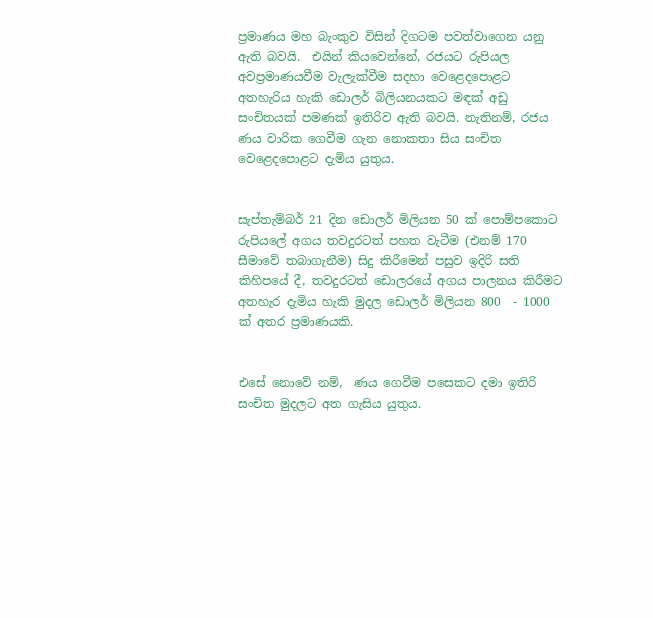ප්‍ර‍මාණය මහ බැංකුව විසින් දිගටම පවත්වාගෙන යනු ඇති බවයි.  එයින් කියවෙන්නේ, රජයට රුපියල අවප්‍ර‍මාණයවීම වැලැක්වීම සදහා වෙළෙදපොළට අතහැරිය හැකි ඩොලර් බිලියනයකට මඳක් අඩු සංචිතයක් පමණක් ඉතිරිව ඇති බවයි. නැතිනම්, රජය ණය වාරික ගෙවීම ගැන නොකතා සිය සංචිත වෙළෙදපොළට දැමිය යුතුය.


සැප්තැම්බර් 21 දින ඩොලර් මිලියන 50 ක් පොම්පකොට රුපියලේ අගය තවදුරටත් පහත වැටීම (එනම් 170 සීමාවේ තබාගැනීම) සිදු කිරීමෙන් පසුව ඉදිරි සති කිහිපයේ දී, තවදුරටත් ඩොලරයේ අගය පාලනය කිරීමට අතහැර දැමිය හැකි මුදල ඩොලර් මිලියන 800  - 1000 ක් අතර ප්‍ර‍මාණයකි.


එසේ නොවේ නම්,  ණය ගෙවීම පසෙකට දමා ඉතිරි සංචිත මුදලට අත ගැසිය යුතුය.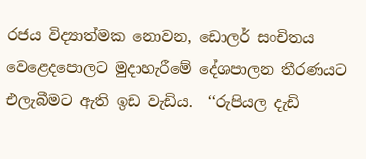රජය විද්‍යාත්මක නොවන, ඩොලර් සංචිතය වෙළෙදපොලට මුදාහැරීමේ දේශපාලන තීරණයට එලැබීමට ඇති ඉඩ වැඩිය.  ‘‘රුපියල දැඩි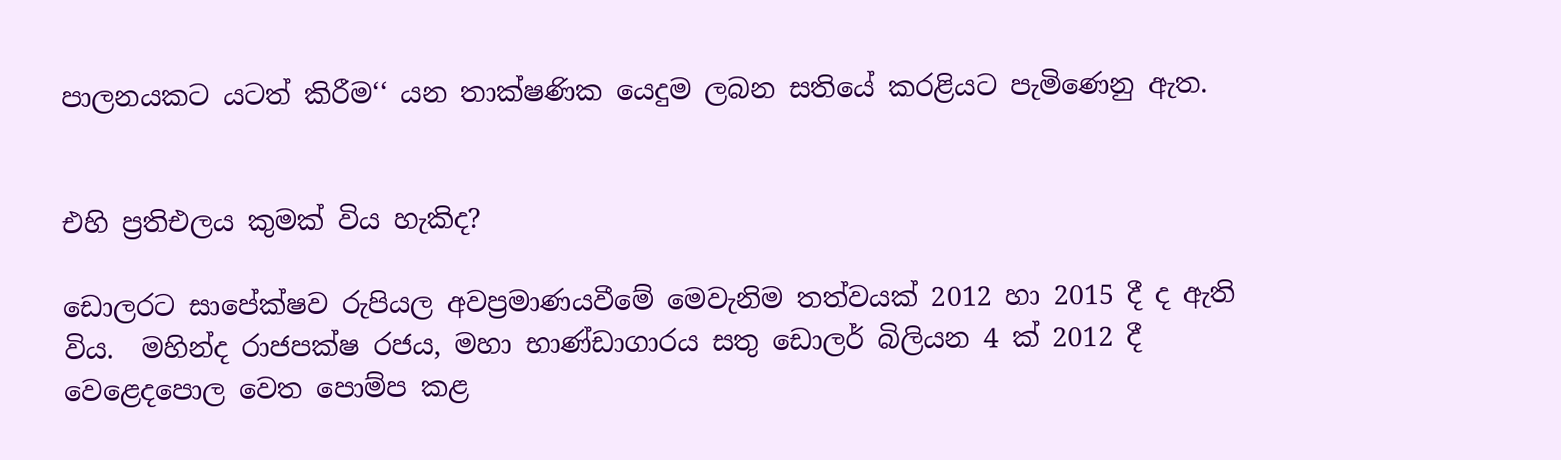පාලනයකට යටත් කිරීම‘‘ යන තාක්ෂණික යෙදුම ලබන සතියේ කරළියට පැමිණෙනු ඇත.


එහි ප්‍ර‍තිඑලය කුමක් විය හැකිද?

ඩොලරට සාපේක්ෂව රුපියල අවප්‍ර‍මාණයවීමේ මෙවැනිම තත්වයක් 2012 හා 2015 දී ද ඇති විය.  මහින්ද රාජපක්ෂ රජය, මහා භාණ්ඩාගාරය සතු ඩොලර් බිලියන 4 ක් 2012 දී වෙළෙදපොල වෙත පොම්ප කළ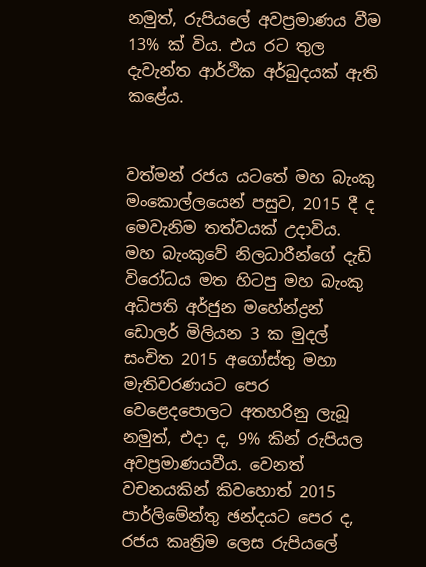නමුත්, රුපියලේ අවප්‍ර‍මාණය වීම 13% ක් විය. එය රට තුල දැවැන්ත ආර්ථික අර්බුදයක් ඇති කළේය.


වත්මන් රජය යටතේ මහ බැංකු මංකොල්ලයෙන් පසුව, 2015 දී ද මෙවැනිම තත්වයක් උදාවිය.  මහ බැංකුවේ නිලධාරීන්ගේ දැඩි විරෝධය මත හිටපු මහ බැංකු අධිපති අර්ජුන මහේන්ද්‍ර‍න් ඩොලර් මිලියන 3 ක මුදල් සංචිත 2015 අගෝස්තු මහා මැතිවරණයට පෙර වෙළෙදපොලට අතහරිනු ලැබූ නමුත්, එදා ද, 9% කින් රුපියල අවප්‍ර‍මාණයවීය. වෙනත් වචනයකින් කිවහොත් 2015 පාර්ලිමේන්තු ඡන්දයට පෙර ද, රජය කෘත්‍රිම ලෙස රුපියලේ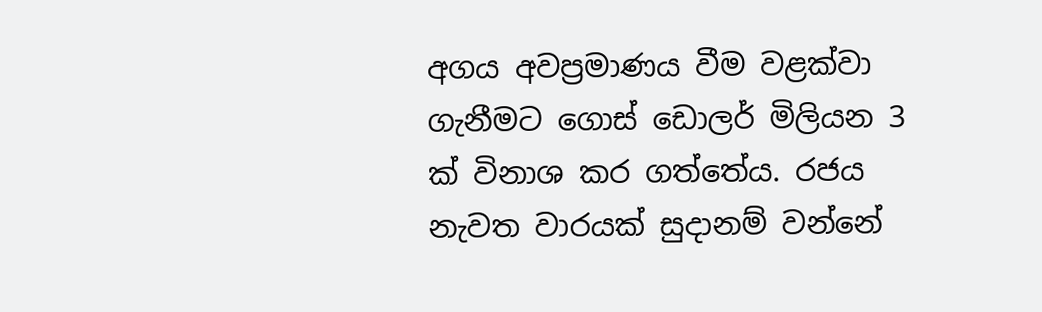අගය අවප්‍රමාණය වීම වළක්වා ගැනීමට ගොස් ඩොලර් මිලියන 3 ක් විනාශ කර ගත්තේය. රජය නැවත වාරයක් සුදානම් වන්නේ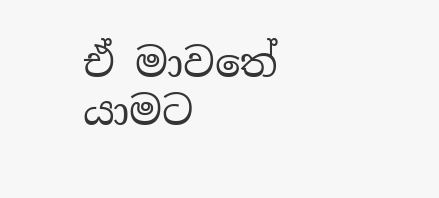ඒ මාවතේ යාමට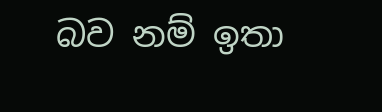බව නම් ඉතා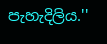පැහැදිලිය.''